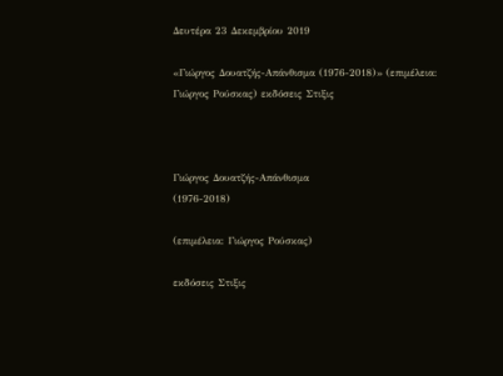Δευτέρα 23 Δεκεμβρίου 2019

«Γιώργος Δουατζής-Απάνθισμα (1976-2018)» (επιμέλεια: Γιώργος Ρούσκας) εκδόσεις Στιξις



Γιώργος Δουατζής-Απάνθισμα
(1976-2018)

(επιμέλεια: Γιώργος Ρούσκας)

εκδόσεις Στιξις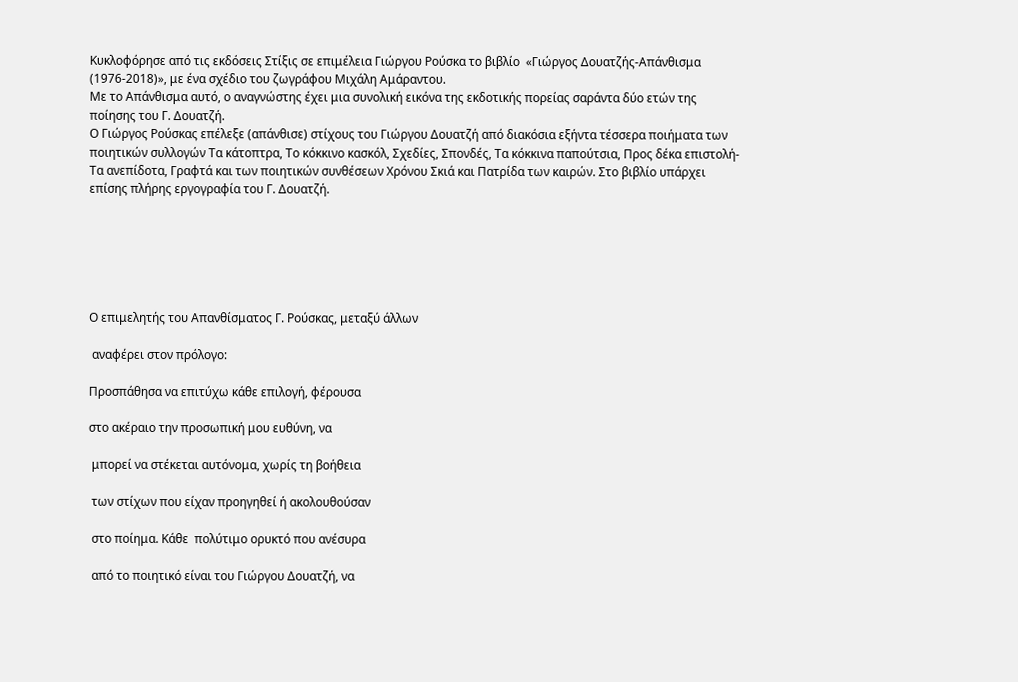Κυκλοφόρησε από τις εκδόσεις Στίξις σε επιμέλεια Γιώργου Ρούσκα το βιβλίο  «Γιώργος Δουατζής-Απάνθισμα (1976-2018)», με ένα σχέδιο του ζωγράφου Μιχάλη Αμάραντου.
Με το Απάνθισμα αυτό, ο αναγνώστης έχει μια συνολική εικόνα της εκδοτικής πορείας σαράντα δύο ετών της ποίησης του Γ. Δουατζή.
Ο Γιώργος Ρούσκας επέλεξε (απάνθισε) στίχους του Γιώργου Δουατζή από διακόσια εξήντα τέσσερα ποιήματα των ποιητικών συλλογών Τα κάτοπτρα, Το κόκκινο κασκόλ, Σχεδίες, Σπονδές, Τα κόκκινα παπούτσια, Προς δέκα επιστολή-Τα ανεπίδοτα, Γραφτά και των ποιητικών συνθέσεων Χρόνου Σκιά και Πατρίδα των καιρών. Στο βιβλίο υπάρχει επίσης πλήρης εργογραφία του Γ. Δουατζή.






Ο επιμελητής του Απανθίσματος Γ. Ρούσκας, μεταξύ άλλων

 αναφέρει στον πρόλογο:

Προσπάθησα να επιτύχω κάθε επιλογή, φέρουσα

στο ακέραιο την προσωπική μου ευθύνη, να

 μπορεί να στέκεται αυτόνομα, χωρίς τη βοήθεια

 των στίχων που είχαν προηγηθεί ή ακολουθούσαν

 στο ποίημα. Κάθε  πολύτιμο ορυκτό που ανέσυρα

 από το ποιητικό είναι του Γιώργου Δουατζή, να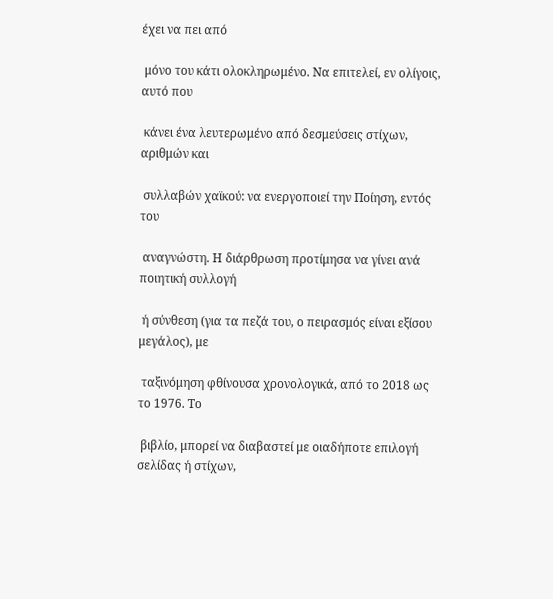έχει να πει από

 μόνο του κάτι ολοκληρωμένο. Να επιτελεί, εν ολίγοις, αυτό που

 κάνει ένα λευτερωμένο από δεσμεύσεις στίχων, αριθμών και

 συλλαβών χαϊκού: να ενεργοποιεί την Ποίηση, εντός του

 αναγνώστη. Η διάρθρωση προτίμησα να γίνει ανά ποιητική συλλογή

 ή σύνθεση (για τα πεζά του, ο πειρασμός είναι εξίσου μεγάλος), με

 ταξινόμηση φθίνουσα χρονολογικά, από το 2018 ως το 1976. Το

 βιβλίο, μπορεί να διαβαστεί με οιαδήποτε επιλογή σελίδας ή στίχων,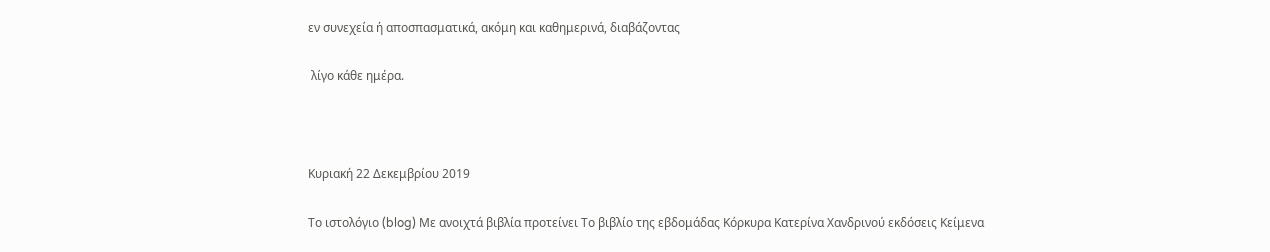εν συνεχεία ή αποσπασματικά, ακόμη και καθημερινά, διαβάζοντας

 λίγο κάθε ημέρα.



Κυριακή 22 Δεκεμβρίου 2019

Το ιστολόγιο (blog) Με ανοιχτά βιβλία προτείνει Το βιβλίο της εβδομάδας Κόρκυρα Κατερίνα Χανδρινού εκδόσεις Κείμενα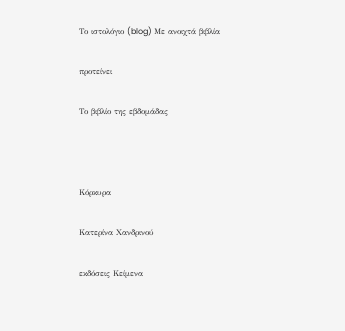Το ιστολόγιο (blog) Με ανοιχτά βιβλία

προτείνει

Το βιβλίο της εβδομάδας



Κόρκυρα

Κατερίνα Χανδρινού

εκδόσεις Κείμενα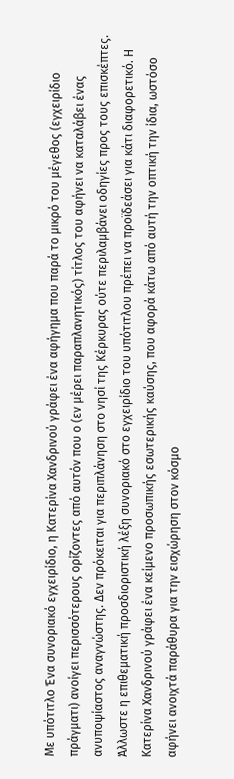Με υπότιτλο Ένα συνοριακό εγχειρίδιο, η Κατερίνα Χανδρινού γράφει ένα αφήγημα που παρά το μικρό του μέγεθος (εγχειρίδιο πράγματι) ανοίγει περισσότερους ορίζοντες από αυτόν που ο (εν μέρει παραπλανητικός) τίτλος του αφήνει να καταλάβει ένας ανυποψίαστος αναγνώστης. Δεν πρόκειται για περιπλάνηση στο νησί της Κέρκυρας ούτε περιλαμβάνει οδηγίες προς τους επισκέπτες. Άλλωστε η επιθεματική προσδιοριστική λέξη συνοριακό στο εγχειρίδιο του υπότιτλου πρέπει να προϊδεάσει για κάτι διαφορετικό. Η Κατερίνα Χανδρινού γράφει ένα κείμενο προσωπικής εσωτερικής καύσης, που αφορά κάτω από αυτή την οπτική την ίδια, ωστόσο αφήνει ανοιχτά παράθυρα για την εισχώρηση στον κόσμο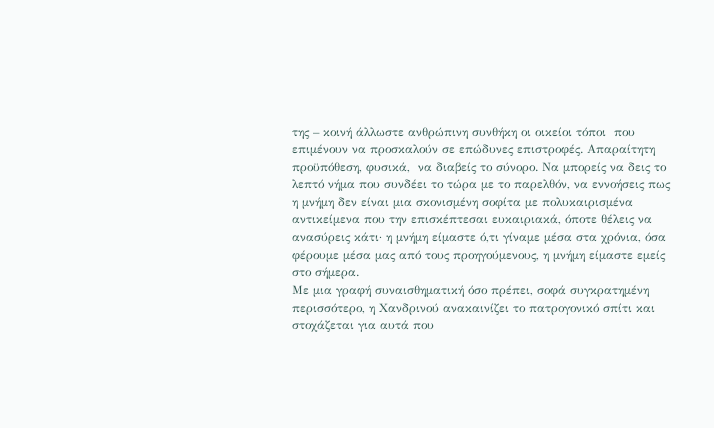της – κοινή άλλωστε ανθρώπινη συνθήκη οι οικείοι τόποι  που επιμένουν να προσκαλούν σε επώδυνες επιστροφές. Απαραίτητη προϋπόθεση, φυσικά,  να διαβείς το σύνορο. Να μπορείς να δεις το λεπτό νήμα που συνδέει το τώρα με το παρελθόν, να εννοήσεις πως η μνήμη δεν είναι μια σκονισμένη σοφίτα με πολυκαιρισμένα αντικείμενα που την επισκέπτεσαι ευκαιριακά, όποτε θέλεις να ανασύρεις κάτι· η μνήμη είμαστε ό,τι γίναμε μέσα στα χρόνια, όσα φέρουμε μέσα μας από τους προηγούμενους, η μνήμη είμαστε εμείς στο σήμερα.
Με μια γραφή συναισθηματική όσο πρέπει, σοφά συγκρατημένη περισσότερο, η Χανδρινού ανακαινίζει το πατρογονικό σπίτι και στοχάζεται για αυτά που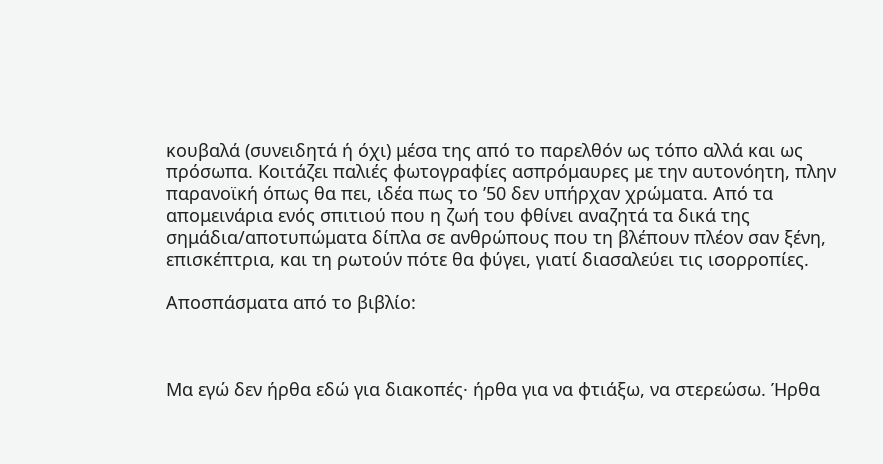κουβαλά (συνειδητά ή όχι) μέσα της από το παρελθόν ως τόπο αλλά και ως πρόσωπα. Κοιτάζει παλιές φωτογραφίες ασπρόμαυρες με την αυτονόητη, πλην παρανοϊκή όπως θα πει, ιδέα πως το ’50 δεν υπήρχαν χρώματα. Από τα απομεινάρια ενός σπιτιού που η ζωή του φθίνει αναζητά τα δικά της σημάδια/αποτυπώματα δίπλα σε ανθρώπους που τη βλέπουν πλέον σαν ξένη, επισκέπτρια, και τη ρωτούν πότε θα φύγει, γιατί διασαλεύει τις ισορροπίες.

Αποσπάσματα από το βιβλίο:



Μα εγώ δεν ήρθα εδώ για διακοπές· ήρθα για να φτιάξω, να στερεώσω. Ήρθα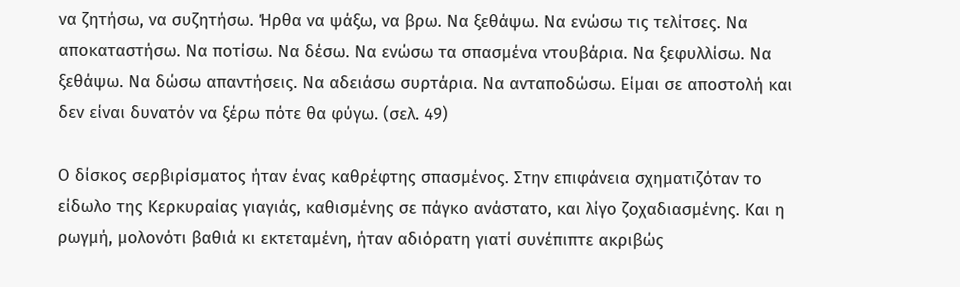να ζητήσω, να συζητήσω. Ήρθα να ψάξω, να βρω. Να ξεθάψω. Να ενώσω τις τελίτσες. Να αποκαταστήσω. Να ποτίσω. Να δέσω. Να ενώσω τα σπασμένα ντουβάρια. Να ξεφυλλίσω. Να ξεθάψω. Να δώσω απαντήσεις. Να αδειάσω συρτάρια. Να ανταποδώσω. Είμαι σε αποστολή και δεν είναι δυνατόν να ξέρω πότε θα φύγω. (σελ. 49)

Ο δίσκος σερβιρίσματος ήταν ένας καθρέφτης σπασμένος. Στην επιφάνεια σχηματιζόταν το είδωλο της Κερκυραίας γιαγιάς, καθισμένης σε πάγκο ανάστατο, και λίγο ζοχαδιασμένης. Και η ρωγμή, μολονότι βαθιά κι εκτεταμένη, ήταν αδιόρατη γιατί συνέπιπτε ακριβώς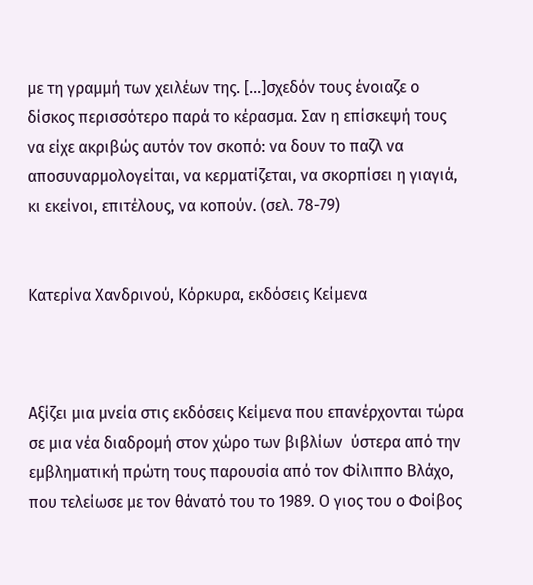με τη γραμμή των χειλέων της. […]σχεδόν τους ένοιαζε ο δίσκος περισσότερο παρά το κέρασμα. Σαν η επίσκεψή τους να είχε ακριβώς αυτόν τον σκοπό: να δουν το παζλ να αποσυναρμολογείται, να κερματίζεται, να σκορπίσει η γιαγιά, κι εκείνοι, επιτέλους, να κοπούν. (σελ. 78-79)


Κατερίνα Χανδρινού, Κόρκυρα, εκδόσεις Κείμενα



Αξίζει μια μνεία στις εκδόσεις Κείμενα που επανέρχονται τώρα σε μια νέα διαδρομή στον χώρο των βιβλίων  ύστερα από την εμβληματική πρώτη τους παρουσία από τον Φίλιππο Βλάχο, που τελείωσε με τον θάνατό του το 1989. Ο γιος του ο Φοίβος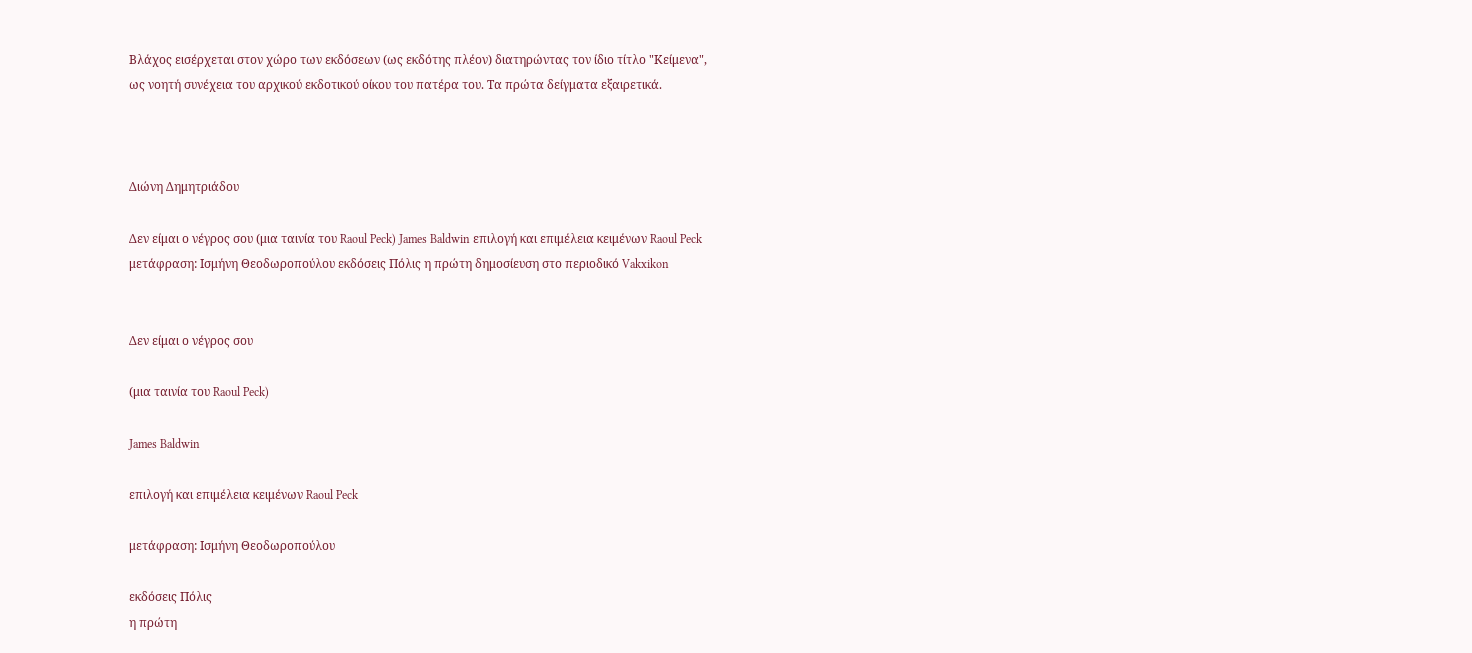Βλάχος εισέρχεται στον χώρο των εκδόσεων (ως εκδότης πλέον) διατηρώντας τον ίδιο τίτλο "Κείμενα", ως νοητή συνέχεια του αρχικού εκδοτικού οίκου του πατέρα του. Τα πρώτα δείγματα εξαιρετικά.



Διώνη Δημητριάδου

Δεν είμαι ο νέγρος σου (μια ταινία του Raoul Peck) James Baldwin επιλογή και επιμέλεια κειμένων Raoul Peck μετάφραση: Ισμήνη Θεοδωροπούλου εκδόσεις Πόλις η πρώτη δημοσίευση στο περιοδικό Vakxikon


Δεν είμαι ο νέγρος σου

(μια ταινία του Raoul Peck)

James Baldwin

επιλογή και επιμέλεια κειμένων Raoul Peck

μετάφραση: Ισμήνη Θεοδωροπούλου

εκδόσεις Πόλις
η πρώτη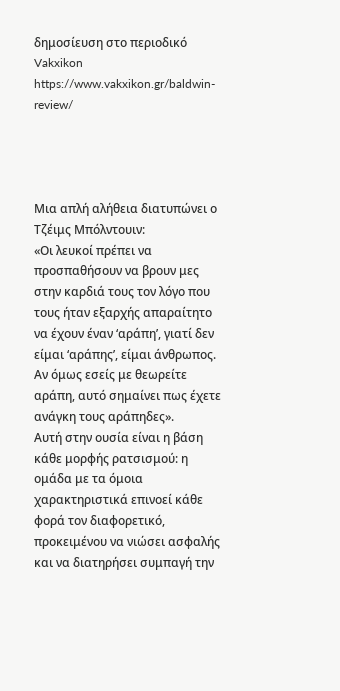δημοσίευση στο περιοδικό Vakxikon
https://www.vakxikon.gr/baldwin-review/




Μια απλή αλήθεια διατυπώνει ο Τζέιμς Μπόλντουιν:
«Οι λευκοί πρέπει να προσπαθήσουν να βρουν μες στην καρδιά τους τον λόγο που τους ήταν εξαρχής απαραίτητο να έχουν έναν ‘αράπη’, γιατί δεν είμαι ‘αράπης’, είμαι άνθρωπος. Αν όμως εσείς με θεωρείτε αράπη, αυτό σημαίνει πως έχετε ανάγκη τους αράπηδες».
Αυτή στην ουσία είναι η βάση κάθε μορφής ρατσισμού: η ομάδα με τα όμοια χαρακτηριστικά επινοεί κάθε φορά τον διαφορετικό, προκειμένου να νιώσει ασφαλής και να διατηρήσει συμπαγή την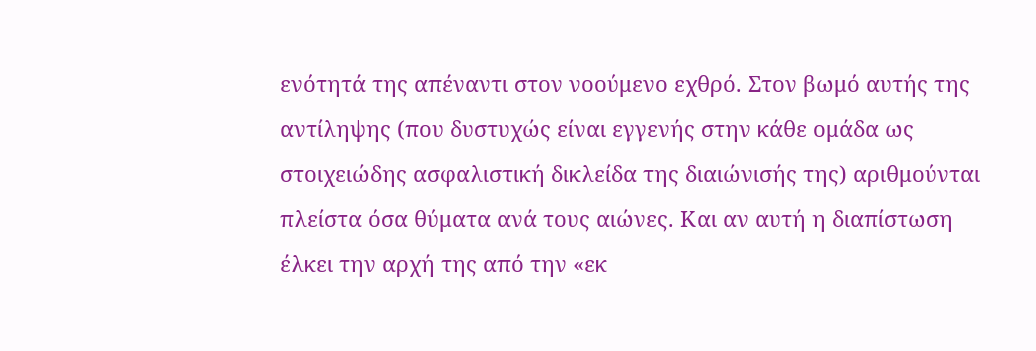ενότητά της απέναντι στον νοούμενο εχθρό. Στον βωμό αυτής της αντίληψης (που δυστυχώς είναι εγγενής στην κάθε ομάδα ως στοιχειώδης ασφαλιστική δικλείδα της διαιώνισής της) αριθμούνται πλείστα όσα θύματα ανά τους αιώνες. Και αν αυτή η διαπίστωση έλκει την αρχή της από την «εκ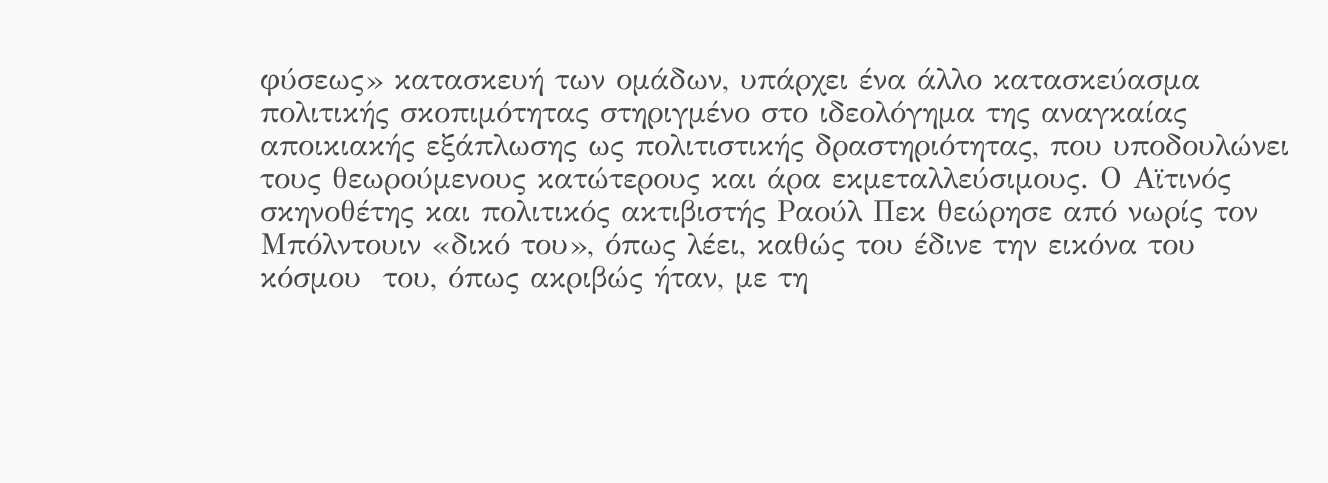φύσεως» κατασκευή των ομάδων, υπάρχει ένα άλλο κατασκεύασμα πολιτικής σκοπιμότητας στηριγμένο στο ιδεολόγημα της αναγκαίας αποικιακής εξάπλωσης ως πολιτιστικής δραστηριότητας, που υποδουλώνει τους θεωρούμενους κατώτερους και άρα εκμεταλλεύσιμους. Ο Αϊτινός σκηνοθέτης και πολιτικός ακτιβιστής Ραούλ Πεκ θεώρησε από νωρίς τον Μπόλντουιν «δικό του», όπως λέει, καθώς του έδινε την εικόνα του κόσμου  του, όπως ακριβώς ήταν, με τη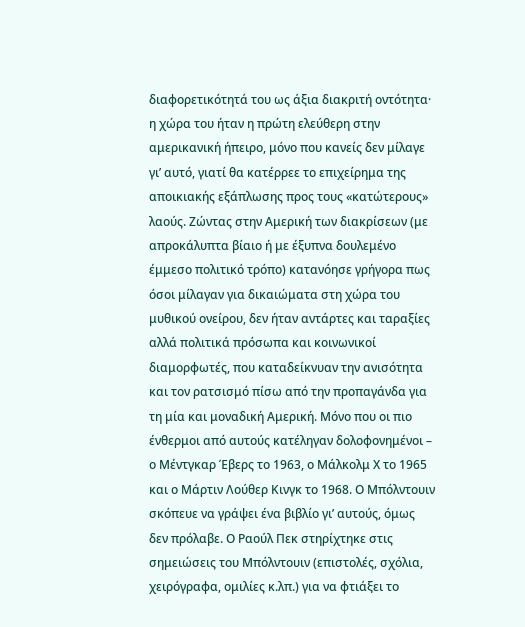διαφορετικότητά του ως άξια διακριτή οντότητα· η χώρα του ήταν η πρώτη ελεύθερη στην αμερικανική ήπειρο, μόνο που κανείς δεν μίλαγε γι’ αυτό, γιατί θα κατέρρεε το επιχείρημα της αποικιακής εξάπλωσης προς τους «κατώτερους» λαούς. Ζώντας στην Αμερική των διακρίσεων (με απροκάλυπτα βίαιο ή με έξυπνα δουλεμένο έμμεσο πολιτικό τρόπο) κατανόησε γρήγορα πως όσοι μίλαγαν για δικαιώματα στη χώρα του μυθικού ονείρου, δεν ήταν αντάρτες και ταραξίες αλλά πολιτικά πρόσωπα και κοινωνικοί διαμορφωτές, που καταδείκνυαν την ανισότητα και τον ρατσισμό πίσω από την προπαγάνδα για τη μία και μοναδική Αμερική. Μόνο που οι πιο ένθερμοι από αυτούς κατέληγαν δολοφονημένοι – ο Μέντγκαρ Έβερς το 1963, ο Μάλκολμ Χ το 1965 και ο Μάρτιν Λούθερ Κινγκ το 1968. Ο Μπόλντουιν σκόπευε να γράψει ένα βιβλίο γι’ αυτούς, όμως δεν πρόλαβε. Ο Ραούλ Πεκ στηρίχτηκε στις σημειώσεις του Μπόλντουιν (επιστολές, σχόλια, χειρόγραφα, ομιλίες κ.λπ.) για να φτιάξει το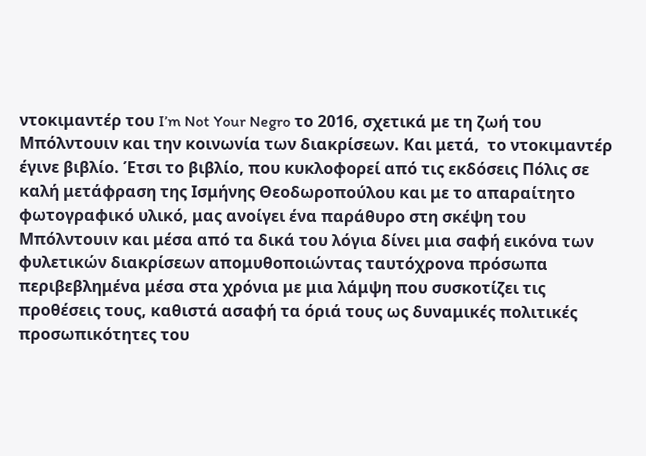ντοκιμαντέρ του I’m Not Your Negro το 2016, σχετικά με τη ζωή του Μπόλντουιν και την κοινωνία των διακρίσεων. Και μετά,  το ντοκιμαντέρ έγινε βιβλίο. Έτσι το βιβλίο, που κυκλοφορεί από τις εκδόσεις Πόλις σε καλή μετάφραση της Ισμήνης Θεοδωροπούλου και με το απαραίτητο φωτογραφικό υλικό, μας ανοίγει ένα παράθυρο στη σκέψη του Μπόλντουιν και μέσα από τα δικά του λόγια δίνει μια σαφή εικόνα των φυλετικών διακρίσεων απομυθοποιώντας ταυτόχρονα πρόσωπα περιβεβλημένα μέσα στα χρόνια με μια λάμψη που συσκοτίζει τις προθέσεις τους, καθιστά ασαφή τα όριά τους ως δυναμικές πολιτικές προσωπικότητες του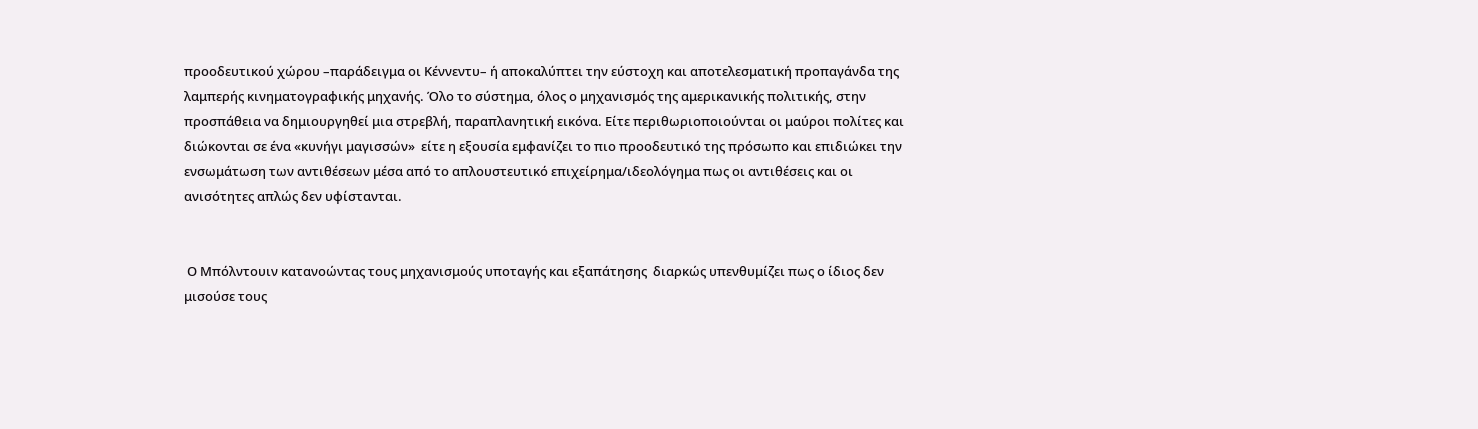προοδευτικού χώρου –παράδειγμα οι Κέννεντυ– ή αποκαλύπτει την εύστοχη και αποτελεσματική προπαγάνδα της λαμπερής κινηματογραφικής μηχανής. Όλο το σύστημα, όλος ο μηχανισμός της αμερικανικής πολιτικής, στην προσπάθεια να δημιουργηθεί μια στρεβλή, παραπλανητική εικόνα. Είτε περιθωριοποιούνται οι μαύροι πολίτες και διώκονται σε ένα «κυνήγι μαγισσών»  είτε η εξουσία εμφανίζει το πιο προοδευτικό της πρόσωπο και επιδιώκει την ενσωμάτωση των αντιθέσεων μέσα από το απλουστευτικό επιχείρημα/ιδεολόγημα πως οι αντιθέσεις και οι ανισότητες απλώς δεν υφίστανται.


 Ο Μπόλντουιν κατανοώντας τους μηχανισμούς υποταγής και εξαπάτησης  διαρκώς υπενθυμίζει πως ο ίδιος δεν μισούσε τους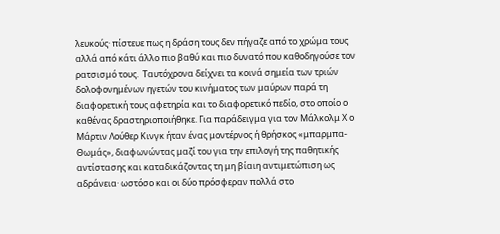λευκούς· πίστευε πως η δράση τους δεν πήγαζε από το χρώμα τους αλλά από κάτι άλλο πιο βαθύ και πιο δυνατό που καθοδηγούσε τον ρατσισμό τους.  Ταυτόχρονα δείχνει τα κοινά σημεία των τριών δολοφονημένων ηγετών του κινήματος των μαύρων παρά τη διαφορετική τους αφετηρία και το διαφορετικό πεδίο, στο οποίο ο καθένας δραστηριοποιήθηκε. Για παράδειγμα για τον Μάλκολμ Χ ο Μάρτιν Λούθερ Κινγκ ήταν ένας μοντέρνος ή θρήσκος «μπαρμπα-Θωμάς», διαφωνώντας μαζί του για την επιλογή της παθητικής αντίστασης και καταδικάζοντας τη μη βίαιη αντιμετώπιση ως αδράνεια· ωστόσο και οι δύο πρόσφεραν πολλά στο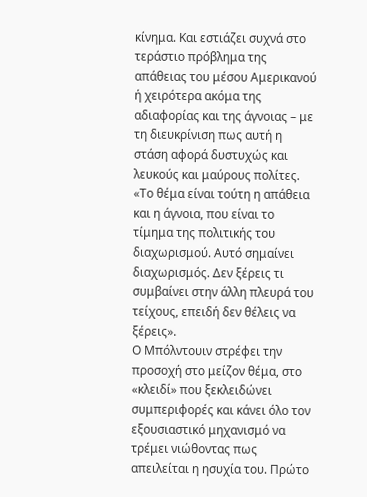κίνημα. Και εστιάζει συχνά στο τεράστιο πρόβλημα της απάθειας του μέσου Αμερικανού ή χειρότερα ακόμα της αδιαφορίας και της άγνοιας – με τη διευκρίνιση πως αυτή η στάση αφορά δυστυχώς και λευκούς και μαύρους πολίτες.
«Το θέμα είναι τούτη η απάθεια και η άγνοια, που είναι το τίμημα της πολιτικής του διαχωρισμού. Αυτό σημαίνει διαχωρισμός. Δεν ξέρεις τι συμβαίνει στην άλλη πλευρά του τείχους, επειδή δεν θέλεις να ξέρεις».
Ο Μπόλντουιν στρέφει την προσοχή στο μείζον θέμα, στο «κλειδί» που ξεκλειδώνει συμπεριφορές και κάνει όλο τον εξουσιαστικό μηχανισμό να τρέμει νιώθοντας πως απειλείται η ησυχία του. Πρώτο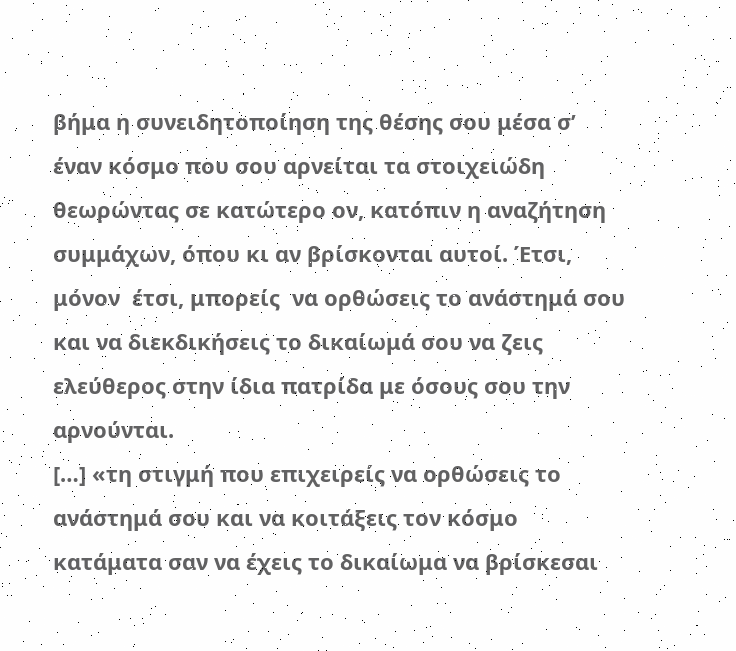βήμα η συνειδητοποίηση της θέσης σου μέσα σ’ έναν κόσμο που σου αρνείται τα στοιχειώδη θεωρώντας σε κατώτερο ον, κατόπιν η αναζήτηση συμμάχων, όπου κι αν βρίσκονται αυτοί. Έτσι, μόνον  έτσι, μπορείς  να ορθώσεις το ανάστημά σου και να διεκδικήσεις το δικαίωμά σου να ζεις ελεύθερος στην ίδια πατρίδα με όσους σου την αρνούνται.
[…] «τη στιγμή που επιχειρείς να ορθώσεις το ανάστημά σου και να κοιτάξεις τον κόσμο κατάματα σαν να έχεις το δικαίωμα να βρίσκεσαι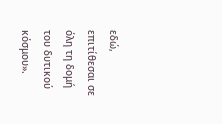εδώ, επιτίθεσαι σε όλη τη δομή του δυτικού κόσμου».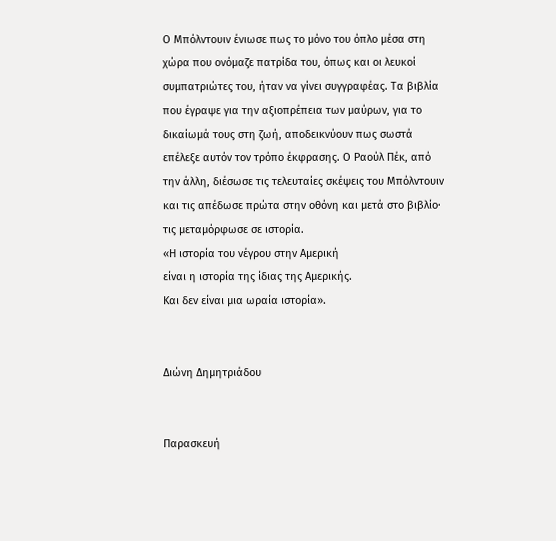Ο Μπόλντουιν ένιωσε πως το μόνο του όπλο μέσα στη χώρα που ονόμαζε πατρίδα του, όπως και οι λευκοί συμπατριώτες του, ήταν να γίνει συγγραφέας. Τα βιβλία που έγραψε για την αξιοπρέπεια των μαύρων, για το δικαίωμά τους στη ζωή, αποδεικνύουν πως σωστά επέλεξε αυτόν τον τρόπο έκφρασης. Ο Ραούλ Πέκ, από την άλλη, διέσωσε τις τελευταίες σκέψεις του Μπόλντουιν και τις απέδωσε πρώτα στην οθόνη και μετά στο βιβλίο· τις μεταμόρφωσε σε ιστορία.
«Η ιστορία του νέγρου στην Αμερική
είναι η ιστορία της ίδιας της Αμερικής.
Και δεν είναι μια ωραία ιστορία».


Διώνη Δημητριάδου


Παρασκευή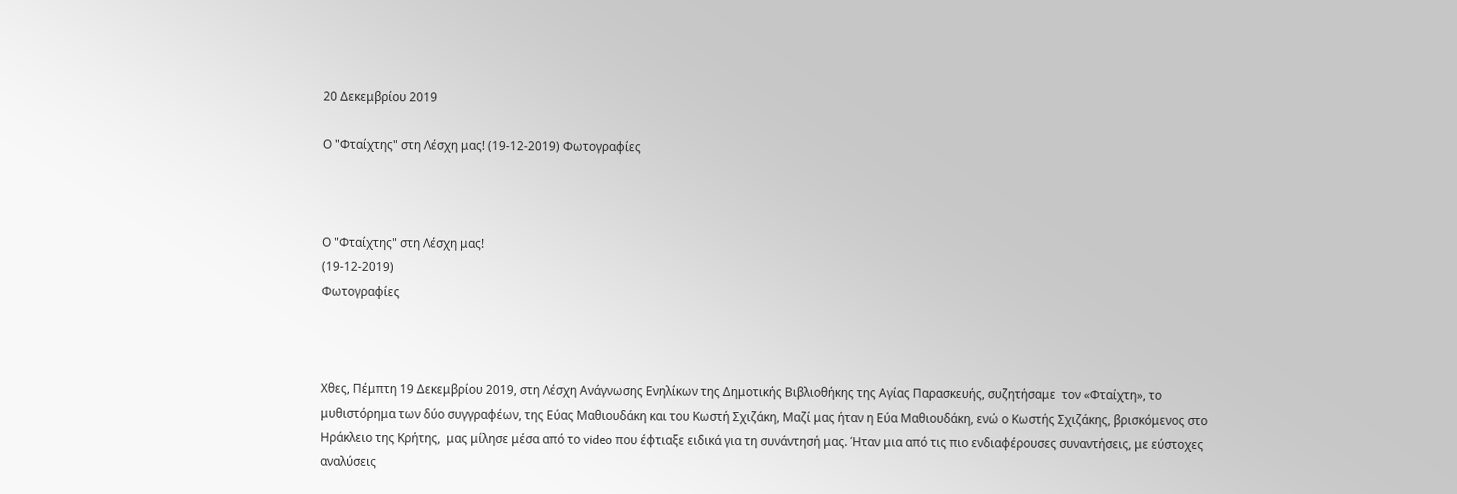20 Δεκεμβρίου 2019

Ο "Φταίχτης" στη Λέσχη μας! (19-12-2019) Φωτογραφίες



Ο "Φταίχτης" στη Λέσχη μας!
(19-12-2019)
Φωτογραφίες



Χθες, Πέμπτη 19 Δεκεμβρίου 2019, στη Λέσχη Ανάγνωσης Ενηλίκων της Δημοτικής Βιβλιοθήκης της Αγίας Παρασκευής, συζητήσαμε  τον «Φταίχτη», το μυθιστόρημα των δύο συγγραφέων, της Εύας Μαθιουδάκη και του Κωστή Σχιζάκη, Μαζί μας ήταν η Εύα Μαθιουδάκη, ενώ ο Κωστής Σχιζάκης, βρισκόμενος στο Ηράκλειο της Κρήτης,  μας μίλησε μέσα από το video που έφτιαξε ειδικά για τη συνάντησή μας. Ήταν μια από τις πιο ενδιαφέρουσες συναντήσεις, με εύστοχες αναλύσεις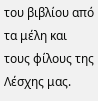του βιβλίου από τα μέλη και τους φίλους της Λέσχης μας.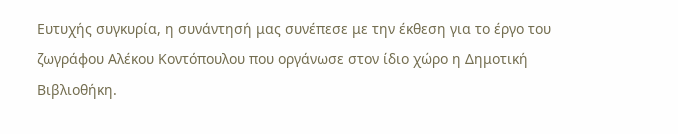Ευτυχής συγκυρία, η συνάντησή μας συνέπεσε με την έκθεση για το έργο του ζωγράφου Αλέκου Κοντόπουλου που οργάνωσε στον ίδιο χώρο η Δημοτική Βιβλιοθήκη.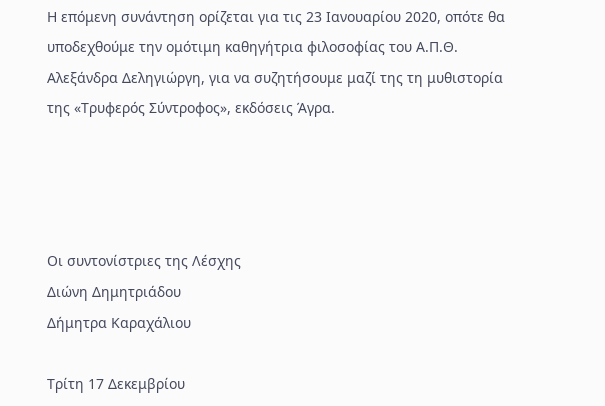Η επόμενη συνάντηση ορίζεται για τις 23 Ιανουαρίου 2020, οπότε θα υποδεχθούμε την ομότιμη καθηγήτρια φιλοσοφίας του Α.Π.Θ. Αλεξάνδρα Δεληγιώργη, για να συζητήσουμε μαζί της τη μυθιστορία της «Τρυφερός Σύντροφος», εκδόσεις Άγρα.




Οι συντονίστριες της Λέσχης
Διώνη Δημητριάδου
Δήμητρα Καραχάλιου

Τρίτη 17 Δεκεμβρίου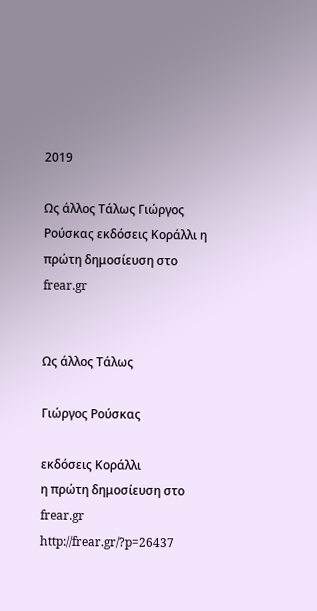2019

Ως άλλος Τάλως Γιώργος Ρούσκας εκδόσεις Κοράλλι η πρώτη δημοσίευση στο frear.gr


Ως άλλος Τάλως

Γιώργος Ρούσκας

εκδόσεις Κοράλλι
η πρώτη δημοσίευση στο frear.gr
http://frear.gr/?p=26437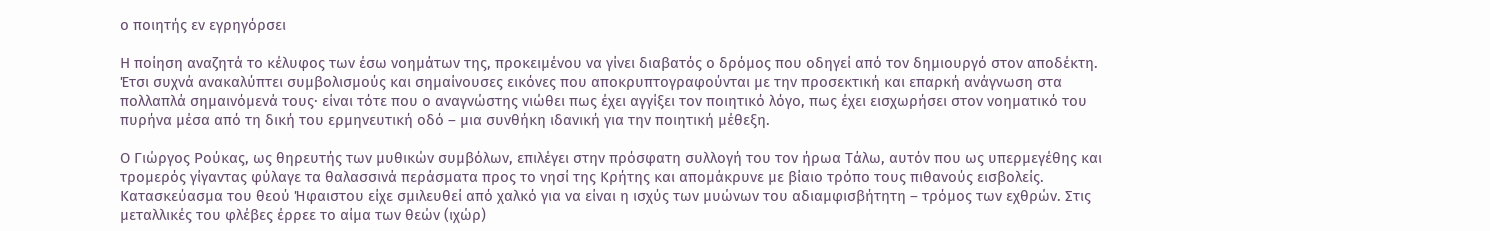ο ποιητής εν εγρηγόρσει

Η ποίηση αναζητά το κέλυφος των έσω νοημάτων της, προκειμένου να γίνει διαβατός ο δρόμος που οδηγεί από τον δημιουργό στον αποδέκτη. Έτσι συχνά ανακαλύπτει συμβολισμούς και σημαίνουσες εικόνες που αποκρυπτογραφούνται με την προσεκτική και επαρκή ανάγνωση στα πολλαπλά σημαινόμενά τους· είναι τότε που ο αναγνώστης νιώθει πως έχει αγγίξει τον ποιητικό λόγο, πως έχει εισχωρήσει στον νοηματικό του πυρήνα μέσα από τη δική του ερμηνευτική οδό – μια συνθήκη ιδανική για την ποιητική μέθεξη.

Ο Γιώργος Ρούκας, ως θηρευτής των μυθικών συμβόλων, επιλέγει στην πρόσφατη συλλογή του τον ήρωα Τάλω, αυτόν που ως υπερμεγέθης και τρομερός γίγαντας φύλαγε τα θαλασσινά περάσματα προς το νησί της Κρήτης και απομάκρυνε με βίαιο τρόπο τους πιθανούς εισβολείς. Κατασκεύασμα του θεού Ήφαιστου είχε σμιλευθεί από χαλκό για να είναι η ισχύς των μυώνων του αδιαμφισβήτητη – τρόμος των εχθρών. Στις μεταλλικές του φλέβες έρρεε το αίμα των θεών (ιχώρ)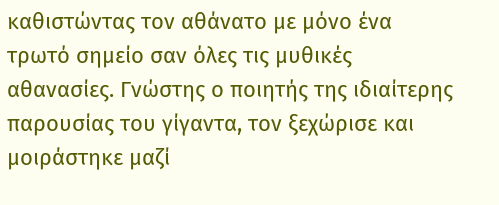καθιστώντας τον αθάνατο με μόνο ένα τρωτό σημείο σαν όλες τις μυθικές αθανασίες. Γνώστης ο ποιητής της ιδιαίτερης παρουσίας του γίγαντα, τον ξεχώρισε και μοιράστηκε μαζί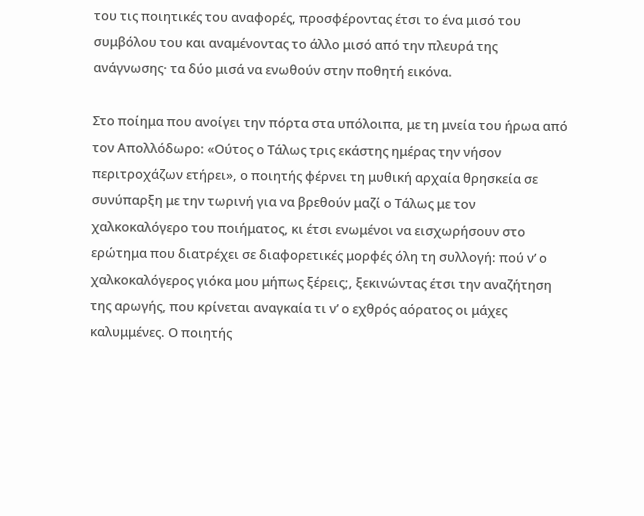του τις ποιητικές του αναφορές, προσφέροντας έτσι το ένα μισό του συμβόλου του και αναμένοντας το άλλο μισό από την πλευρά της ανάγνωσης· τα δύο μισά να ενωθούν στην ποθητή εικόνα.

Στο ποίημα που ανοίγει την πόρτα στα υπόλοιπα, με τη μνεία του ήρωα από τον Απολλόδωρο: «Ούτος ο Τάλως τρις εκάστης ημέρας την νήσον περιτροχάζων ετήρει», ο ποιητής φέρνει τη μυθική αρχαία θρησκεία σε συνύπαρξη με την τωρινή για να βρεθούν μαζί ο Τάλως με τον χαλκοκαλόγερο του ποιήματος, κι έτσι ενωμένοι να εισχωρήσουν στο ερώτημα που διατρέχει σε διαφορετικές μορφές όλη τη συλλογή: πού ν’ ο χαλκοκαλόγερος γιόκα μου μήπως ξέρεις;, ξεκινώντας έτσι την αναζήτηση της αρωγής, που κρίνεται αναγκαία τι ν’ ο εχθρός αόρατος οι μάχες καλυμμένες. Ο ποιητής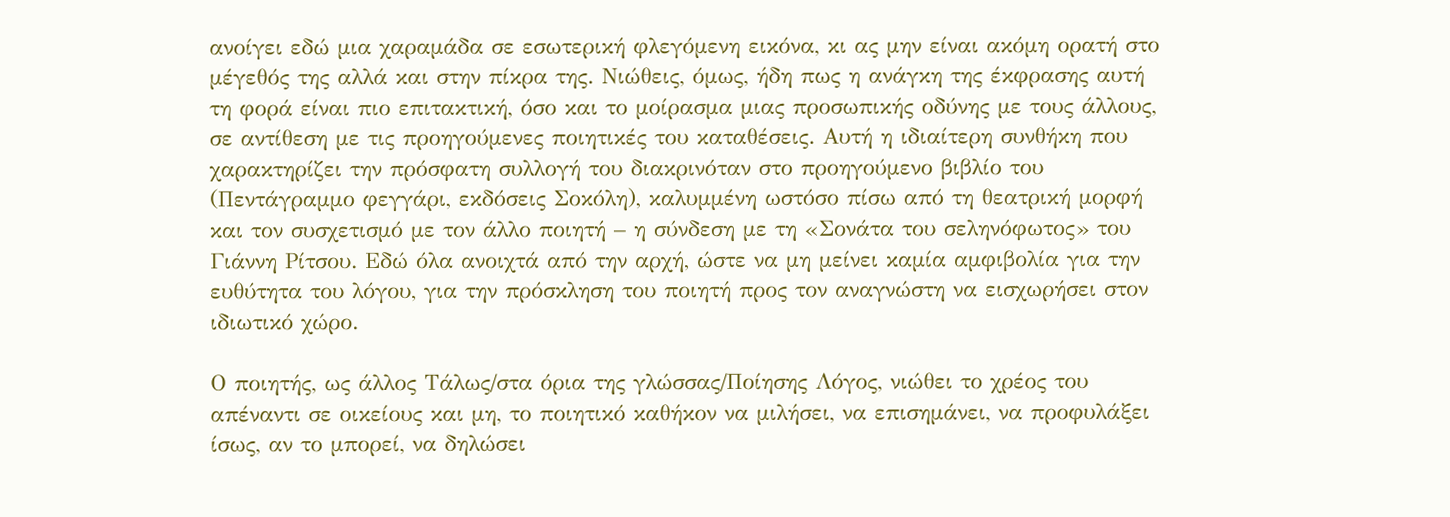ανοίγει εδώ μια χαραμάδα σε εσωτερική φλεγόμενη εικόνα, κι ας μην είναι ακόμη ορατή στο μέγεθός της αλλά και στην πίκρα της. Νιώθεις, όμως, ήδη πως η ανάγκη της έκφρασης αυτή τη φορά είναι πιο επιτακτική, όσο και το μοίρασμα μιας προσωπικής οδύνης με τους άλλους, σε αντίθεση με τις προηγούμενες ποιητικές του καταθέσεις. Αυτή η ιδιαίτερη συνθήκη που χαρακτηρίζει την πρόσφατη συλλογή του διακρινόταν στο προηγούμενο βιβλίο του (Πεντάγραμμο φεγγάρι, εκδόσεις Σοκόλη), καλυμμένη ωστόσο πίσω από τη θεατρική μορφή και τον συσχετισμό με τον άλλο ποιητή – η σύνδεση με τη «Σονάτα του σεληνόφωτος» του Γιάννη Ρίτσου. Εδώ όλα ανοιχτά από την αρχή, ώστε να μη μείνει καμία αμφιβολία για την ευθύτητα του λόγου, για την πρόσκληση του ποιητή προς τον αναγνώστη να εισχωρήσει στον ιδιωτικό χώρο.

Ο ποιητής, ως άλλος Τάλως/στα όρια της γλώσσας/Ποίησης Λόγος, νιώθει το χρέος του απέναντι σε οικείους και μη, το ποιητικό καθήκον να μιλήσει, να επισημάνει, να προφυλάξει ίσως, αν το μπορεί, να δηλώσει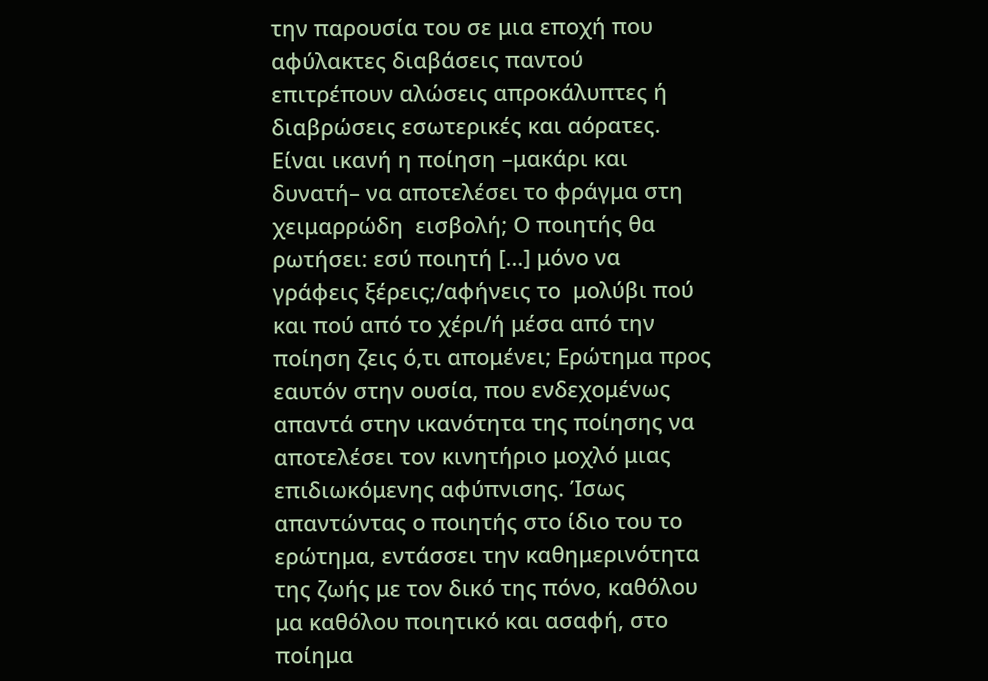την παρουσία του σε μια εποχή που αφύλακτες διαβάσεις παντού επιτρέπουν αλώσεις απροκάλυπτες ή διαβρώσεις εσωτερικές και αόρατες. Είναι ικανή η ποίηση –μακάρι και δυνατή– να αποτελέσει το φράγμα στη χειμαρρώδη  εισβολή; Ο ποιητής θα ρωτήσει: εσύ ποιητή […] μόνο να γράφεις ξέρεις;/αφήνεις το  μολύβι πού και πού από το χέρι/ή μέσα από την ποίηση ζεις ό,τι απομένει; Ερώτημα προς εαυτόν στην ουσία, που ενδεχομένως απαντά στην ικανότητα της ποίησης να αποτελέσει τον κινητήριο μοχλό μιας επιδιωκόμενης αφύπνισης. Ίσως απαντώντας ο ποιητής στο ίδιο του το ερώτημα, εντάσσει την καθημερινότητα της ζωής με τον δικό της πόνο, καθόλου μα καθόλου ποιητικό και ασαφή, στο ποίημα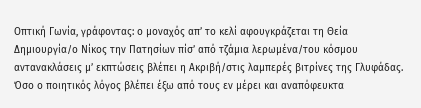Οπτική Γωνία, γράφοντας: ο μοναχός απ’ το κελί αφουγκράζεται τη Θεία Δημιουργία/ο Νίκος την Πατησίων πίσ’ από τζάμια λερωμένα/του κόσμου αντανακλάσεις μ’ εκπτώσεις βλέπει η Ακριβή/στις λαμπερές βιτρίνες της Γλυφάδας. Όσο ο ποιητικός λόγος βλέπει έξω από τους εν μέρει και αναπόφευκτα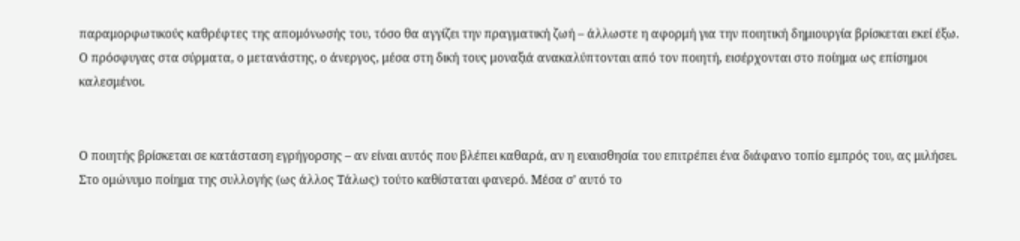παραμορφωτικούς καθρέφτες της απομόνωσής του, τόσο θα αγγίζει την πραγματική ζωή – άλλωστε η αφορμή για την ποιητική δημιουργία βρίσκεται εκεί έξω. Ο πρόσφυγας στα σύρματα, ο μετανάστης, ο άνεργος, μέσα στη δική τους μοναξιά ανακαλύπτονται από τον ποιητή, εισέρχονται στο ποίημα ως επίσημοι καλεσμένοι.


Ο ποιητής βρίσκεται σε κατάσταση εγρήγορσης – αν είναι αυτός που βλέπει καθαρά, αν η ευαισθησία του επιτρέπει ένα διάφανο τοπίο εμπρός του, ας μιλήσει. Στο ομώνυμο ποίημα της συλλογής (ως άλλος Τάλως) τούτο καθίσταται φανερό. Μέσα σ’ αυτό το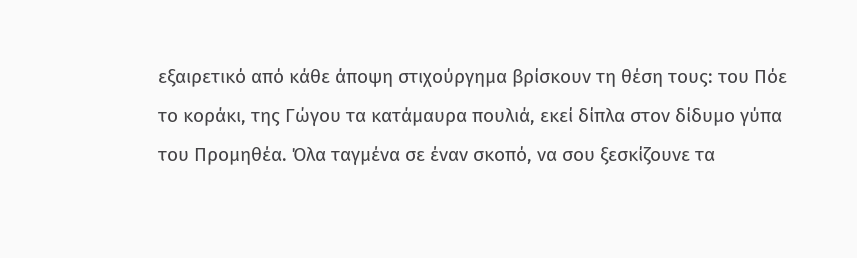εξαιρετικό από κάθε άποψη στιχούργημα βρίσκουν τη θέση τους: του Πόε το κοράκι, της Γώγου τα κατάμαυρα πουλιά, εκεί δίπλα στον δίδυμο γύπα του Προμηθέα. Όλα ταγμένα σε έναν σκοπό, να σου ξεσκίζουνε τα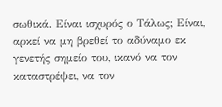σωθικά. Είναι ισχυρός ο Τάλως; Είναι, αρκεί να μη βρεθεί το αδύναμο εκ γενετής σημείο του, ικανό να τον καταστρέψει, να τον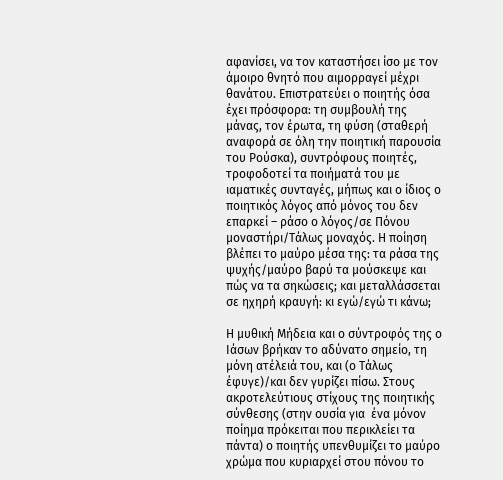αφανίσει, να τον καταστήσει ίσο με τον άμοιρο θνητό που αιμορραγεί μέχρι θανάτου. Επιστρατεύει ο ποιητής όσα έχει πρόσφορα: τη συμβουλή της μάνας, τον έρωτα, τη φύση (σταθερή αναφορά σε όλη την ποιητική παρουσία του Ρούσκα), συντρόφους ποιητές, τροφοδοτεί τα ποιήματά του με ιαματικές συνταγές, μήπως και ο ίδιος ο ποιητικός λόγος από μόνος του δεν επαρκεί – ράσο ο λόγος/σε Πόνου μοναστήρι/Τάλως μοναχός. Η ποίηση βλέπει το μαύρο μέσα της: τα ράσα της ψυχής/μαύρο βαρύ τα μούσκεψε και πώς να τα σηκώσεις; και μεταλλάσσεται σε ηχηρή κραυγή: κι εγώ/εγώ τι κάνω;

Η μυθική Μήδεια και ο σύντροφός της ο Ιάσων βρήκαν το αδύνατο σημείο, τη μόνη ατέλειά του, και (ο Τάλως έφυγε)/και δεν γυρίζει πίσω. Στους ακροτελεύτιους στίχους της ποιητικής σύνθεσης (στην ουσία για  ένα μόνον ποίημα πρόκειται που περικλείει τα πάντα) ο ποιητής υπενθυμίζει το μαύρο χρώμα που κυριαρχεί στου πόνου το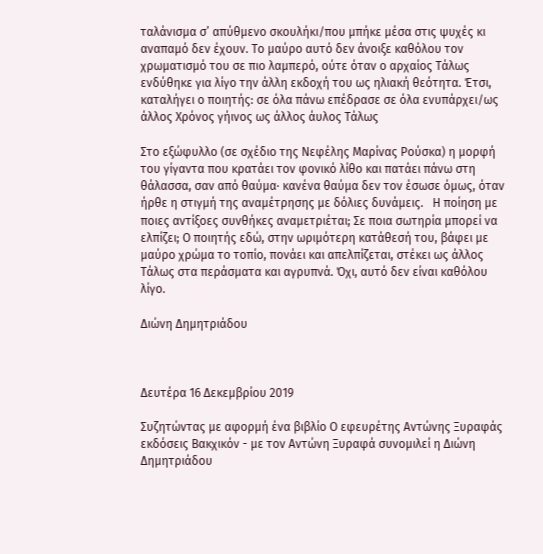ταλάνισμα σ’ απύθμενο σκουλήκι/που μπήκε μέσα στις ψυχές κι αναπαμό δεν έχουν. Το μαύρο αυτό δεν άνοιξε καθόλου τον χρωματισμό του σε πιο λαμπερό, ούτε όταν ο αρχαίος Τάλως ενδύθηκε για λίγο την άλλη εκδοχή του ως ηλιακή θεότητα. Έτσι, καταλήγει ο ποιητής: σε όλα πάνω επέδρασε σε όλα ενυπάρχει/ως άλλος Χρόνος γήινος ως άλλος άυλος Τάλως

Στο εξώφυλλο (σε σχέδιο της Νεφέλης Μαρίνας Ρούσκα) η μορφή του γίγαντα που κρατάει τον φονικό λίθο και πατάει πάνω στη θάλασσα, σαν από θαύμα· κανένα θαύμα δεν τον έσωσε όμως, όταν ήρθε η στιγμή της αναμέτρησης με δόλιες δυνάμεις.   Η ποίηση με ποιες αντίξοες συνθήκες αναμετριέται; Σε ποια σωτηρία μπορεί να ελπίζει; Ο ποιητής εδώ, στην ωριμότερη κατάθεσή του, βάφει με μαύρο χρώμα το τοπίο, πονάει και απελπίζεται, στέκει ως άλλος Τάλως στα περάσματα και αγρυπνά. Όχι, αυτό δεν είναι καθόλου λίγο.

Διώνη Δημητριάδου



Δευτέρα 16 Δεκεμβρίου 2019

Συζητώντας με αφορμή ένα βιβλίο Ο εφευρέτης Αντώνης Ξυραφάς εκδόσεις Βακχικόν - με τον Αντώνη Ξυραφά συνομιλεί η Διώνη Δημητριάδου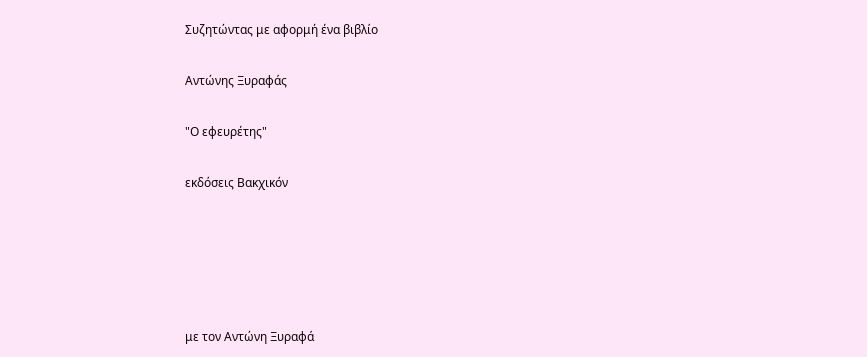Συζητώντας με αφορμή ένα βιβλίο

Αντώνης Ξυραφάς

"Ο εφευρέτης"

εκδόσεις Βακχικόν





με τον Αντώνη Ξυραφά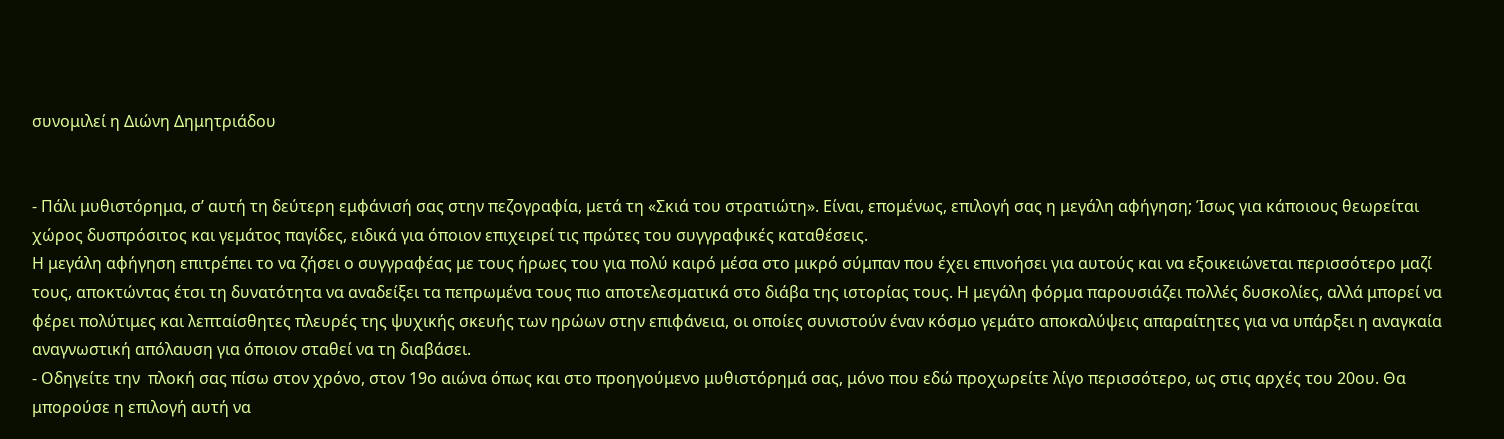συνομιλεί η Διώνη Δημητριάδου


- Πάλι μυθιστόρημα, σ’ αυτή τη δεύτερη εμφάνισή σας στην πεζογραφία, μετά τη «Σκιά του στρατιώτη». Είναι, επομένως, επιλογή σας η μεγάλη αφήγηση; Ίσως για κάποιους θεωρείται χώρος δυσπρόσιτος και γεμάτος παγίδες, ειδικά για όποιον επιχειρεί τις πρώτες του συγγραφικές καταθέσεις.
Η μεγάλη αφήγηση επιτρέπει το να ζήσει ο συγγραφέας με τους ήρωες του για πολύ καιρό μέσα στο μικρό σύμπαν που έχει επινοήσει για αυτούς και να εξοικειώνεται περισσότερο μαζί τους, αποκτώντας έτσι τη δυνατότητα να αναδείξει τα πεπρωμένα τους πιο αποτελεσματικά στο διάβα της ιστορίας τους. Η μεγάλη φόρμα παρουσιάζει πολλές δυσκολίες, αλλά μπορεί να φέρει πολύτιμες και λεπταίσθητες πλευρές της ψυχικής σκευής των ηρώων στην επιφάνεια, οι οποίες συνιστούν έναν κόσμο γεμάτο αποκαλύψεις απαραίτητες για να υπάρξει η αναγκαία αναγνωστική απόλαυση για όποιον σταθεί να τη διαβάσει.
- Οδηγείτε την  πλοκή σας πίσω στον χρόνο, στον 19ο αιώνα όπως και στο προηγούμενο μυθιστόρημά σας, μόνο που εδώ προχωρείτε λίγο περισσότερο, ως στις αρχές του 20ου. Θα μπορούσε η επιλογή αυτή να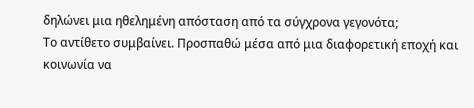δηλώνει μια ηθελημένη απόσταση από τα σύγχρονα γεγονότα;
Το αντίθετο συμβαίνει. Προσπαθώ μέσα από μια διαφορετική εποχή και κοινωνία να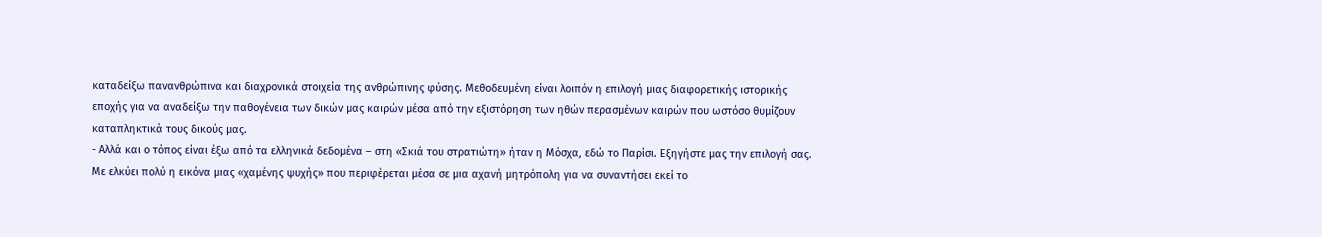καταδείξω πανανθρώπινα και διαχρονικά στοιχεία της ανθρώπινης φύσης. Μεθοδευμένη είναι λοιπόν η επιλογή μιας διαφορετικής ιστορικής εποχής για να αναδείξω την παθογένεια των δικών μας καιρών μέσα από την εξιστόρηση των ηθών περασμένων καιρών που ωστόσο θυμίζουν καταπληκτικά τους δικούς μας.
- Αλλά και ο τόπος είναι έξω από τα ελληνικά δεδομένα – στη «Σκιά του στρατιώτη» ήταν η Μόσχα, εδώ το Παρίσι. Εξηγήστε μας την επιλογή σας.
Με ελκύει πολύ η εικόνα μιας «χαμένης ψυχής» που περιφέρεται μέσα σε μια αχανή μητρόπολη για να συναντήσει εκεί το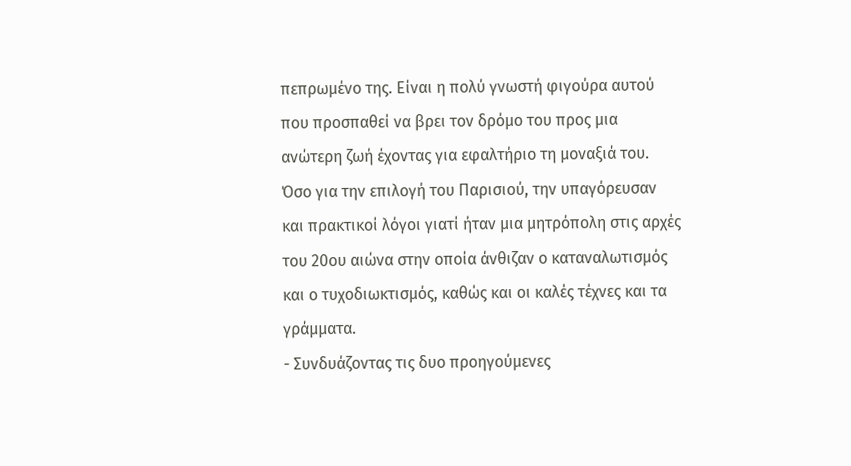πεπρωμένο της. Είναι η πολύ γνωστή φιγούρα αυτού που προσπαθεί να βρει τον δρόμο του προς μια ανώτερη ζωή έχοντας για εφαλτήριο τη μοναξιά του. Όσο για την επιλογή του Παρισιού, την υπαγόρευσαν και πρακτικοί λόγοι γιατί ήταν μια μητρόπολη στις αρχές του 20ου αιώνα στην οποία άνθιζαν ο καταναλωτισμός και ο τυχοδιωκτισμός, καθώς και οι καλές τέχνες και τα γράμματα.
- Συνδυάζοντας τις δυο προηγούμενες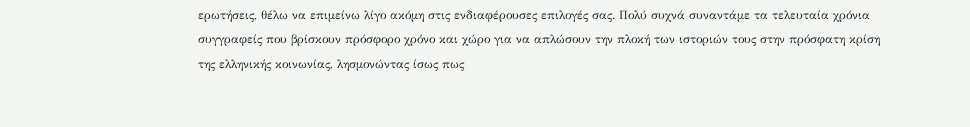ερωτήσεις, θέλω να επιμείνω λίγο ακόμη στις ενδιαφέρουσες επιλογές σας. Πολύ συχνά συναντάμε τα τελευταία χρόνια συγγραφείς που βρίσκουν πρόσφορο χρόνο και χώρο για να απλώσουν την πλοκή των ιστοριών τους στην πρόσφατη κρίση της ελληνικής κοινωνίας, λησμονώντας ίσως πως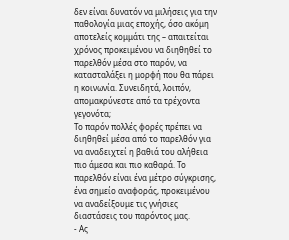δεν είναι δυνατόν να μιλήσεις για την παθολογία μιας εποχής, όσο ακόμη αποτελείς κομμάτι της – απαιτείται χρόνος προκειμένου να διηθηθεί το παρελθόν μέσα στο παρόν, να κατασταλάξει η μορφή που θα πάρει η κοινωνία. Συνειδητά, λοιπόν, απομακρύνεστε από τα τρέχοντα γεγονότα;
Το παρόν πολλές φορές πρέπει να διηθηθεί μέσα από το παρελθόν για να αναδειχτεί η βαθιά του αλήθεια πιο άμεσα και πιο καθαρά. Το παρελθόν είναι ένα μέτρο σύγκρισης, ένα σημείο αναφοράς, προκειμένου να αναδείξουμε τις γνήσιες διαστάσεις του παρόντος μας.
- Ας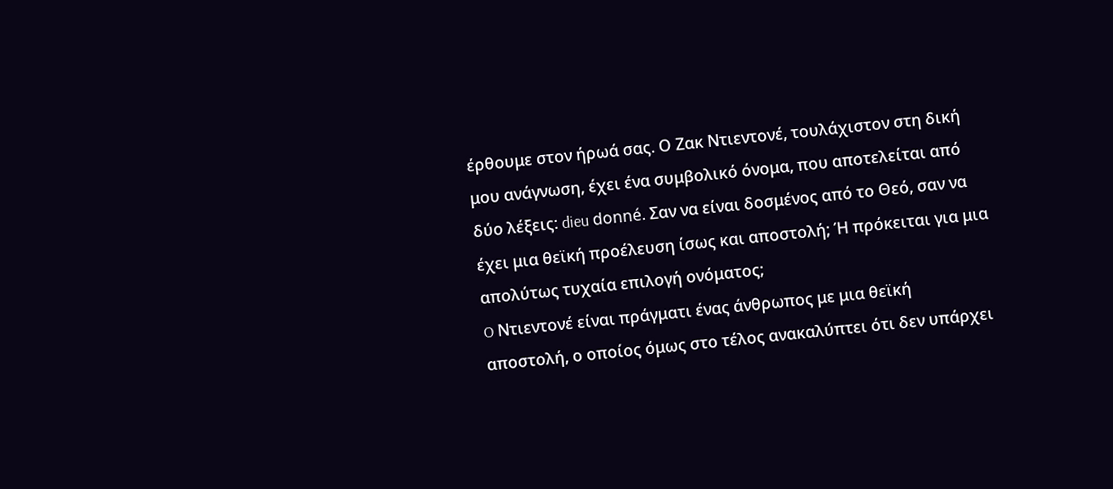έρθουμε στον ήρωά σας. Ο Ζακ Ντιεντονέ, τουλάχιστον στη δική μου ανάγνωση, έχει ένα συμβολικό όνομα, που αποτελείται από δύο λέξεις: dieu donné. Σαν να είναι δοσμένος από το Θεό, σαν να έχει μια θεϊκή προέλευση ίσως και αποστολή; Ή πρόκειται για μια απολύτως τυχαία επιλογή ονόματος;
O Ντιεντονέ είναι πράγματι ένας άνθρωπος με μια θεϊκή αποστολή, ο οποίος όμως στο τέλος ανακαλύπτει ότι δεν υπάρχει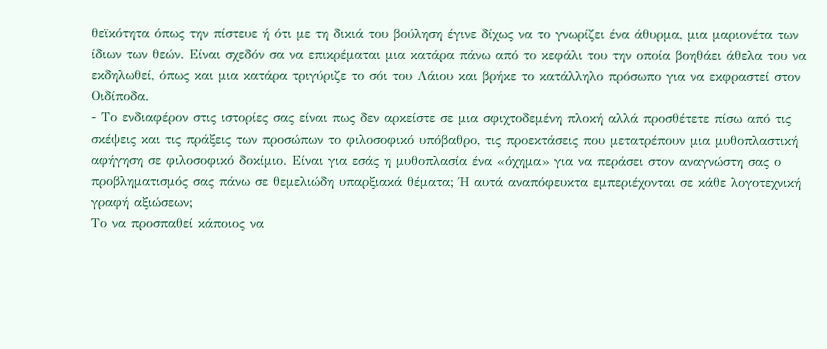θεϊκότητα όπως την πίστευε ή ότι με τη δικιά του βούληση έγινε δίχως να το γνωρίζει ένα άθυρμα, μια μαριονέτα των ίδιων των θεών. Είναι σχεδόν σα να επικρέμαται μια κατάρα πάνω από το κεφάλι του την οποία βοηθάει άθελα του να εκδηλωθεί, όπως και μια κατάρα τριγύριζε το σόι του Λάιου και βρήκε το κατάλληλο πρόσωπο για να εκφραστεί στον Οιδίποδα.
- Το ενδιαφέρον στις ιστορίες σας είναι πως δεν αρκείστε σε μια σφιχτοδεμένη πλοκή αλλά προσθέτετε πίσω από τις σκέψεις και τις πράξεις των προσώπων το φιλοσοφικό υπόβαθρο, τις προεκτάσεις που μετατρέπουν μια μυθοπλαστική αφήγηση σε φιλοσοφικό δοκίμιο. Είναι για εσάς η μυθοπλασία ένα «όχημα» για να περάσει στον αναγνώστη σας ο προβληματισμός σας πάνω σε θεμελιώδη υπαρξιακά θέματα; Ή αυτά αναπόφευκτα εμπεριέχονται σε κάθε λογοτεχνική γραφή αξιώσεων;
Το να προσπαθεί κάποιος να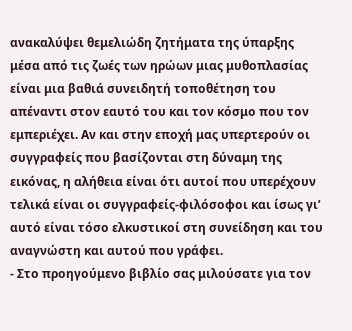ανακαλύψει θεμελιώδη ζητήματα της ύπαρξης  μέσα από τις ζωές των ηρώων μιας μυθοπλασίας είναι μια βαθιά συνειδητή τοποθέτηση του απέναντι στον εαυτό του και τον κόσμο που τον εμπεριέχει. Αν και στην εποχή μας υπερτερούν οι συγγραφείς που βασίζονται στη δύναμη της εικόνας, η αλήθεια είναι ότι αυτοί που υπερέχουν τελικά είναι οι συγγραφείς-φιλόσοφοι και ίσως γι’ αυτό είναι τόσο ελκυστικοί στη συνείδηση και του αναγνώστη και αυτού που γράφει.
- Στο προηγούμενο βιβλίο σας μιλούσατε για τον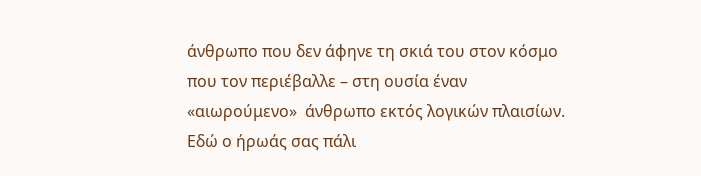άνθρωπο που δεν άφηνε τη σκιά του στον κόσμο που τον περιέβαλλε – στη ουσία έναν «αιωρούμενο»  άνθρωπο εκτός λογικών πλαισίων. Εδώ ο ήρωάς σας πάλι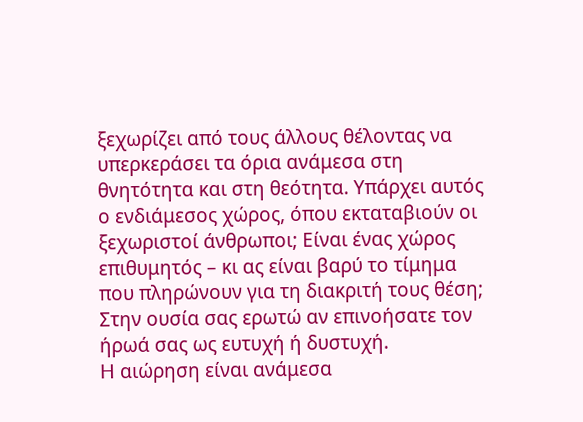ξεχωρίζει από τους άλλους θέλοντας να υπερκεράσει τα όρια ανάμεσα στη θνητότητα και στη θεότητα. Υπάρχει αυτός ο ενδιάμεσος χώρος, όπου εκταταβιούν οι ξεχωριστοί άνθρωποι; Είναι ένας χώρος επιθυμητός – κι ας είναι βαρύ το τίμημα που πληρώνουν για τη διακριτή τους θέση; Στην ουσία σας ερωτώ αν επινοήσατε τον ήρωά σας ως ευτυχή ή δυστυχή.
H αιώρηση είναι ανάμεσα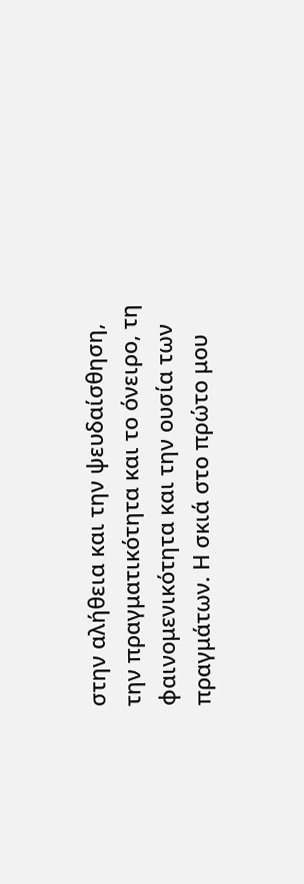στην αλήθεια και την ψευδαίσθηση, την πραγματικότητα και το όνειρο, τη φαινομενικότητα και την ουσία των πραγμάτων. Η σκιά στο πρώτο μου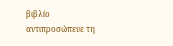βιβλίο αντιπροσώπευε τη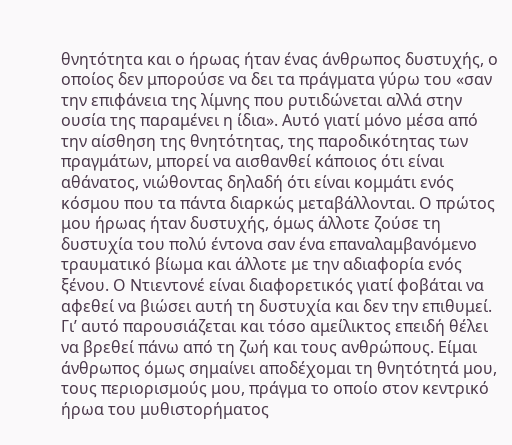θνητότητα και ο ήρωας ήταν ένας άνθρωπος δυστυχής, ο οποίος δεν μπορούσε να δει τα πράγματα γύρω του «σαν την επιφάνεια της λίμνης που ρυτιδώνεται αλλά στην ουσία της παραμένει η ίδια». Αυτό γιατί μόνο μέσα από την αίσθηση της θνητότητας, της παροδικότητας των πραγμάτων, μπορεί να αισθανθεί κάποιος ότι είναι αθάνατος, νιώθοντας δηλαδή ότι είναι κομμάτι ενός κόσμου που τα πάντα διαρκώς μεταβάλλονται. Ο πρώτος μου ήρωας ήταν δυστυχής, όμως άλλοτε ζούσε τη δυστυχία του πολύ έντονα σαν ένα επαναλαμβανόμενο τραυματικό βίωμα και άλλοτε με την αδιαφορία ενός ξένου. Ο Ντιεντονέ είναι διαφορετικός γιατί φοβάται να αφεθεί να βιώσει αυτή τη δυστυχία και δεν την επιθυμεί. Γι’ αυτό παρουσιάζεται και τόσο αμείλικτος επειδή θέλει να βρεθεί πάνω από τη ζωή και τους ανθρώπους. Είμαι άνθρωπος όμως σημαίνει αποδέχομαι τη θνητότητά μου, τους περιορισμούς μου, πράγμα το οποίο στον κεντρικό ήρωα του μυθιστορήματος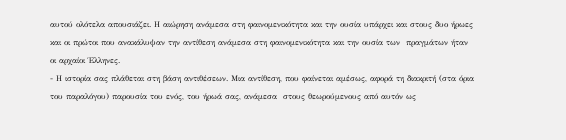αυτού ολότελα απουσιάζει. Η αιώρηση ανάμεσα στη φαινομενικότητα και την ουσία υπάρχει και στους δυο ήρωες και οι πρώτοι που ανακάλυψαν την αντίθεση ανάμεσα στη φαινομενικότητα και την ουσία των  πραγμάτων ήταν οι αρχαίοι Έλληνες.
- Η ιστορία σας πλάθεται στη βάση αντιθέσεων. Μια αντίθεση, που φαίνεται αμέσως, αφορά τη διακριτή (στα όρια του παραλόγου) παρουσία του ενός, του ήρωά σας, ανάμεσα  στους θεωρούμενους από αυτόν ως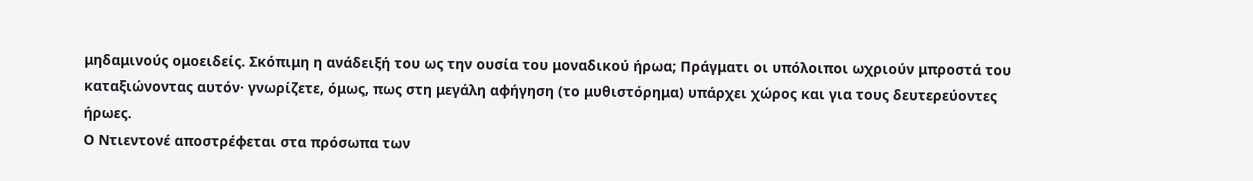μηδαμινούς ομοειδείς. Σκόπιμη η ανάδειξή του ως την ουσία του μοναδικού ήρωα; Πράγματι οι υπόλοιποι ωχριούν μπροστά του καταξιώνοντας αυτόν· γνωρίζετε, όμως, πως στη μεγάλη αφήγηση (το μυθιστόρημα) υπάρχει χώρος και για τους δευτερεύοντες ήρωες.
Ο Ντιεντονέ αποστρέφεται στα πρόσωπα των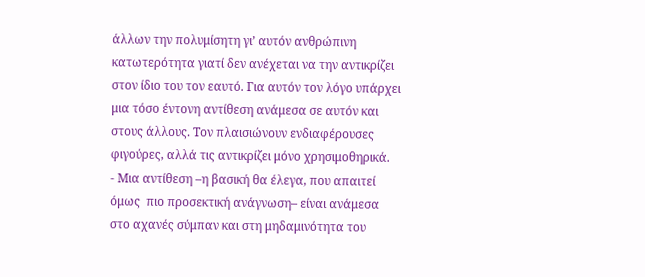άλλων την πολυμίσητη γι’ αυτόν ανθρώπινη κατωτερότητα γιατί δεν ανέχεται να την αντικρίζει στον ίδιο του τον εαυτό. Για αυτόν τον λόγο υπάρχει μια τόσο έντονη αντίθεση ανάμεσα σε αυτόν και στους άλλους. Τον πλαισιώνουν ενδιαφέρουσες φιγούρες, αλλά τις αντικρίζει μόνο χρησιμοθηρικά.
- Μια αντίθεση –η βασική θα έλεγα, που απαιτεί όμως  πιο προσεκτική ανάγνωση– είναι ανάμεσα στο αχανές σύμπαν και στη μηδαμινότητα του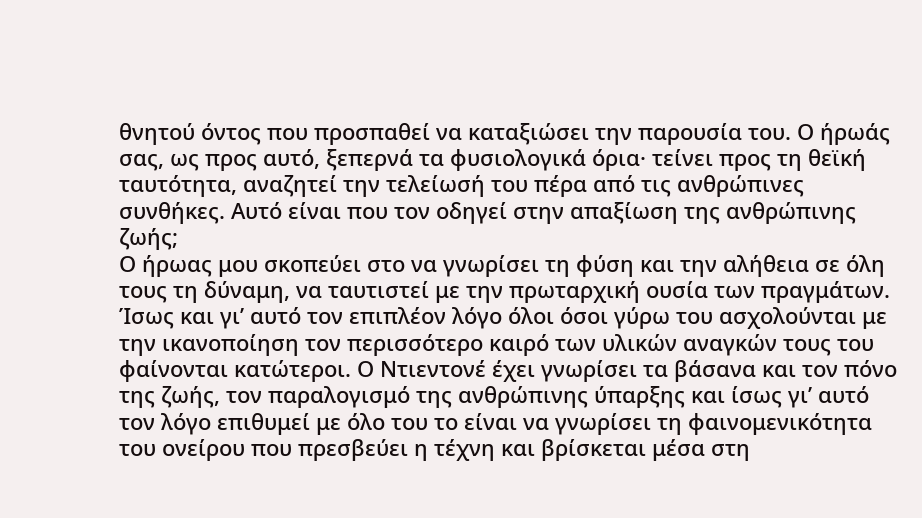θνητού όντος που προσπαθεί να καταξιώσει την παρουσία του. Ο ήρωάς σας, ως προς αυτό, ξεπερνά τα φυσιολογικά όρια· τείνει προς τη θεϊκή ταυτότητα, αναζητεί την τελείωσή του πέρα από τις ανθρώπινες συνθήκες. Αυτό είναι που τον οδηγεί στην απαξίωση της ανθρώπινης ζωής;
Ο ήρωας μου σκοπεύει στο να γνωρίσει τη φύση και την αλήθεια σε όλη τους τη δύναμη, να ταυτιστεί με την πρωταρχική ουσία των πραγμάτων. Ίσως και γι’ αυτό τον επιπλέον λόγο όλοι όσοι γύρω του ασχολούνται με την ικανοποίηση τον περισσότερο καιρό των υλικών αναγκών τους του φαίνονται κατώτεροι. Ο Ντιεντονέ έχει γνωρίσει τα βάσανα και τον πόνο της ζωής, τον παραλογισμό της ανθρώπινης ύπαρξης και ίσως γι’ αυτό τον λόγο επιθυμεί με όλο του το είναι να γνωρίσει τη φαινομενικότητα του ονείρου που πρεσβεύει η τέχνη και βρίσκεται μέσα στη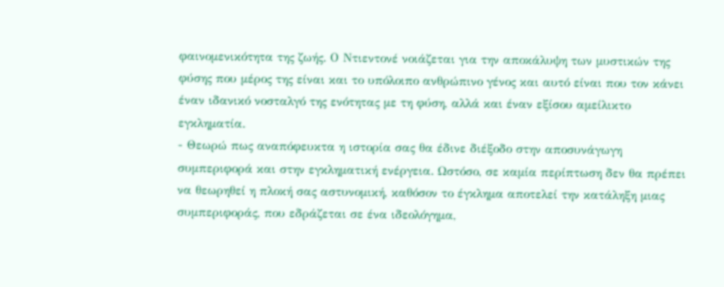φαινομενικότητα της ζωής. Ο Ντιεντονέ νοιάζεται για την αποκάλυψη των μυστικών της φύσης που μέρος της είναι και το υπόλοιπο ανθρώπινο γένος και αυτό είναι που τον κάνει έναν ιδανικό νοσταλγό της ενότητας με τη φύση, αλλά και έναν εξίσου αμείλικτο εγκληματία.
- Θεωρώ πως αναπόφευκτα η ιστορία σας θα έδινε διέξοδο στην αποσυνάγωγη συμπεριφορά και στην εγκληματική ενέργεια. Ωστόσο, σε καμία περίπτωση δεν θα πρέπει να θεωρηθεί η πλοκή σας αστυνομική, καθόσον το έγκλημα αποτελεί την κατάληξη μιας συμπεριφοράς, που εδράζεται σε ένα ιδεολόγημα,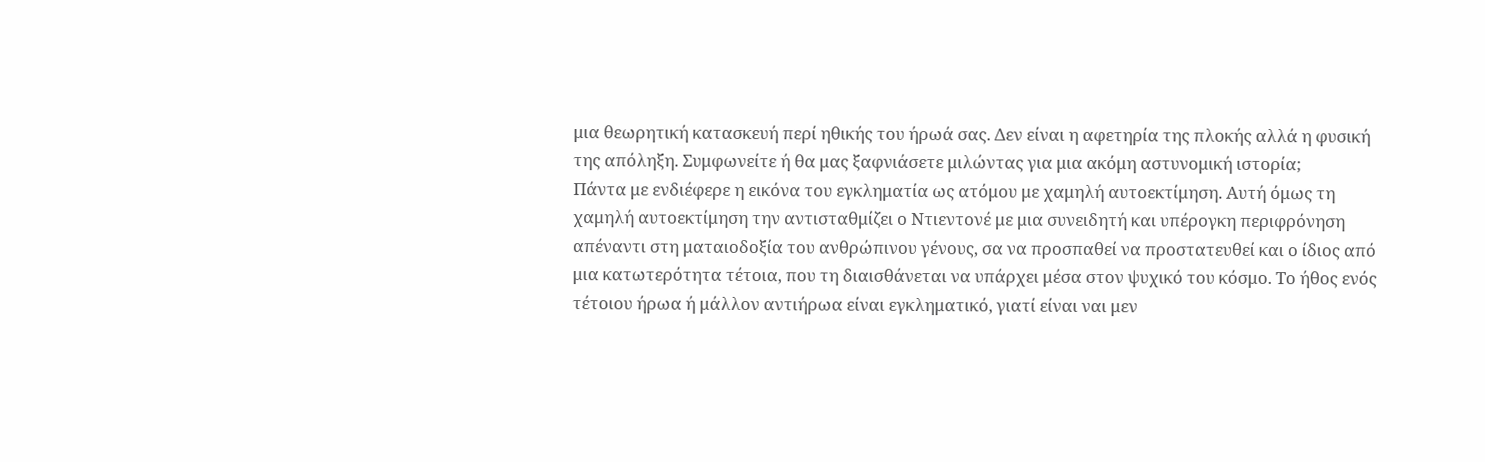μια θεωρητική κατασκευή περί ηθικής του ήρωά σας. Δεν είναι η αφετηρία της πλοκής αλλά η φυσική της απόληξη. Συμφωνείτε ή θα μας ξαφνιάσετε μιλώντας για μια ακόμη αστυνομική ιστορία;
Πάντα με ενδιέφερε η εικόνα του εγκληματία ως ατόμου με χαμηλή αυτοεκτίμηση. Αυτή όμως τη χαμηλή αυτοεκτίμηση την αντισταθμίζει ο Ντιεντονέ με μια συνειδητή και υπέρογκη περιφρόνηση απέναντι στη ματαιοδοξία του ανθρώπινου γένους, σα να προσπαθεί να προστατευθεί και ο ίδιος από μια κατωτερότητα τέτοια, που τη διαισθάνεται να υπάρχει μέσα στον ψυχικό του κόσμο. Το ήθος ενός τέτοιου ήρωα ή μάλλον αντιήρωα είναι εγκληματικό, γιατί είναι ναι μεν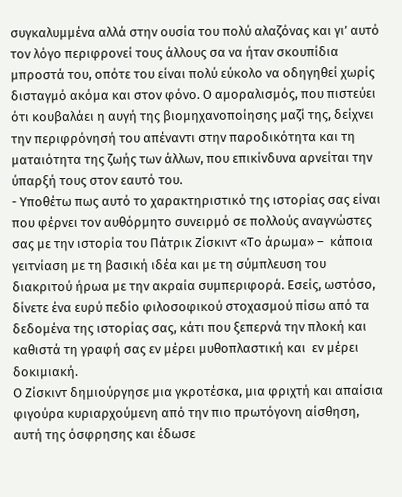συγκαλυμμένα αλλά στην ουσία του πολύ αλαζόνας και γι’ αυτό τον λόγο περιφρονεί τους άλλους σα να ήταν σκουπίδια μπροστά του, οπότε του είναι πολύ εύκολο να οδηγηθεί χωρίς δισταγμό ακόμα και στον φόνο. Ο αμοραλισμός, που πιστεύει ότι κουβαλάει η αυγή της βιομηχανοποίησης μαζί της, δείχνει την περιφρόνησή του απέναντι στην παροδικότητα και τη ματαιότητα της ζωής των άλλων, που επικίνδυνα αρνείται την ύπαρξή τους στον εαυτό του.
- Υποθέτω πως αυτό το χαρακτηριστικό της ιστορίας σας είναι που φέρνει τον αυθόρμητο συνειρμό σε πολλούς αναγνώστες σας με την ιστορία του Πάτρικ Ζίσκιντ «Το άρωμα» –  κάποια γειτνίαση με τη βασική ιδέα και με τη σύμπλευση του διακριτού ήρωα με την ακραία συμπεριφορά. Εσείς, ωστόσο, δίνετε ένα ευρύ πεδίο φιλοσοφικού στοχασμού πίσω από τα δεδομένα της ιστορίας σας, κάτι που ξεπερνά την πλοκή και καθιστά τη γραφή σας εν μέρει μυθοπλαστική και  εν μέρει δοκιμιακή.
Ο Ζίσκιντ δημιούργησε μια γκροτέσκα, μια φριχτή και απαίσια φιγούρα κυριαρχούμενη από την πιο πρωτόγονη αίσθηση, αυτή της όσφρησης και έδωσε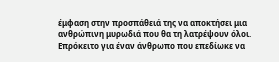έμφαση στην προσπάθειά της να αποκτήσει μια ανθρώπινη μυρωδιά που θα τη λατρέψουν όλοι. Επρόκειτο για έναν άνθρωπο που επεδίωκε να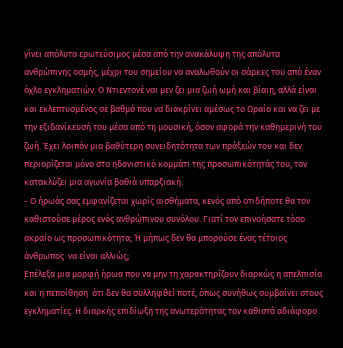γίνει απόλυτα ερωτεύσιμος μέσα από την ανακάλυψη της απόλυτα ανθρώπινης οσμής, μέχρι του σημείου να αναλωθούν οι σάρκες του από έναν όχλο εγκληματιών. Ο Ντιεντονέ ναι μεν ζει μια ζωή ωμή και βίαιη, αλλά είναι και εκλεπτυσμένος σε βαθμό που να διακρίνει αμέσως το Ωραίο και να ζει με την εξιδανίκευσή του μέσα από τη μουσική, όσον αφορά την καθημερινή του ζωή. Έχει λοιπόν μια βαθύτερη συνειδητότητα των πράξεών του και δεν περιορίζεται μόνο στο ηδονιστικό κομμάτι της προσωπικότητάς του, τον κατακλύζει μια αγωνία βαθιά υπαρξιακή.
- Ο ήρωάς σας εμφανίζεται χωρίς αισθήματα, κενός από οτιδήποτε θα τον καθιστούσε μέρος ενός ανθρώπινου συνόλου. Γιατί τον επινοήσατε τόσο ακραίο ως προσωπικότητα; Ή μήπως δεν θα μπορούσε ένας τέτοιος άνθρωπος  να είναι αλλιώς;
Επέλεξα μια μορφή ήρωα που να μην τη χαρακτηρίζουν διαρκώς η απελπισία και η πεποίθηση  ότι δεν θα συλληφθεί ποτέ, όπως συνήθως συμβαίνει στους εγκληματίες. Η διαρκής επιδίωξη της ανωτερότητας τον καθιστά αδιάφορο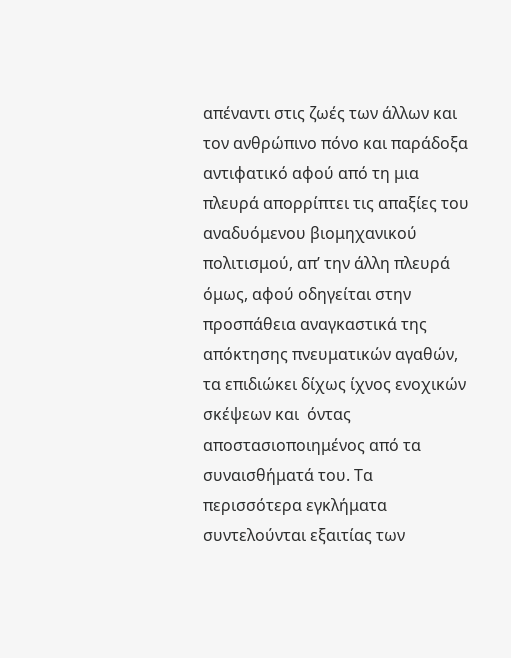απέναντι στις ζωές των άλλων και τον ανθρώπινο πόνο και παράδοξα αντιφατικό αφού από τη μια πλευρά απορρίπτει τις απαξίες του αναδυόμενου βιομηχανικού πολιτισμού, απ’ την άλλη πλευρά όμως, αφού οδηγείται στην προσπάθεια αναγκαστικά της απόκτησης πνευματικών αγαθών, τα επιδιώκει δίχως ίχνος ενοχικών σκέψεων και  όντας αποστασιοποιημένος από τα συναισθήματά του. Τα περισσότερα εγκλήματα συντελούνται εξαιτίας των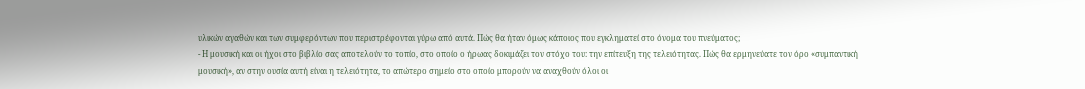υλικών αγαθών και των συμφερόντων που περιστρέφονται γύρω από αυτά. Πώς θα ήταν όμως κάποιος που εγκληματεί στο όνομα του πνεύματος;
- Η μουσική και οι ήχοι στο βιβλίο σας αποτελούν το τοπίο, στο οποίο ο ήρωας δοκιμάζει τον στόχο του: την επίτευξη της τελειότητας. Πώς θα ερμηνεύατε τον όρο «συμπαντική μουσική», αν στην ουσία αυτή είναι η τελειότητα, το απώτερο σημείο στο οποίο μπορούν να αναχθούν όλοι οι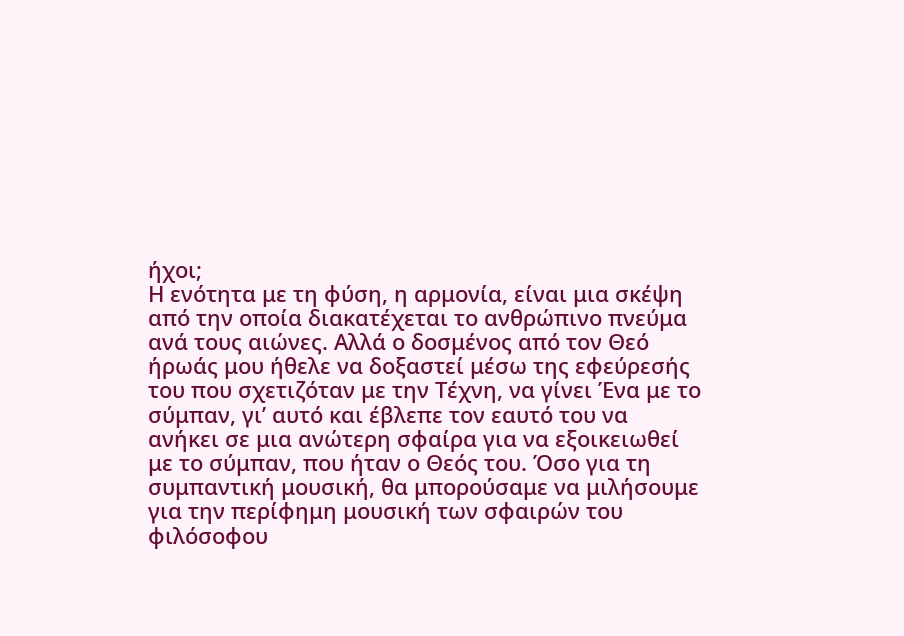ήχοι;
Η ενότητα με τη φύση, η αρμονία, είναι μια σκέψη από την οποία διακατέχεται το ανθρώπινο πνεύμα ανά τους αιώνες. Αλλά ο δοσμένος από τον Θεό ήρωάς μου ήθελε να δοξαστεί μέσω της εφεύρεσής του που σχετιζόταν με την Τέχνη, να γίνει Ένα με το σύμπαν, γι’ αυτό και έβλεπε τον εαυτό του να ανήκει σε μια ανώτερη σφαίρα για να εξοικειωθεί με το σύμπαν, που ήταν ο Θεός του. Όσο για τη συμπαντική μουσική, θα μπορούσαμε να μιλήσουμε για την περίφημη μουσική των σφαιρών του φιλόσοφου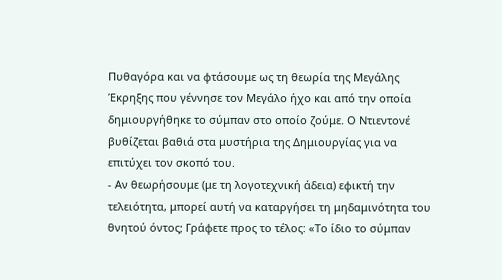Πυθαγόρα και να φτάσουμε ως τη θεωρία της Μεγάλης Έκρηξης που γέννησε τον Μεγάλο ήχο και από την οποία δημιουργήθηκε το σύμπαν στο οποίο ζούμε. Ο Ντιεντονέ βυθίζεται βαθιά στα μυστήρια της Δημιουργίας για να επιτύχει τον σκοπό του.
- Αν θεωρήσουμε (με τη λογοτεχνική άδεια) εφικτή την τελειότητα, μπορεί αυτή να καταργήσει τη μηδαμινότητα του θνητού όντος; Γράφετε προς το τέλος: «Το ίδιο το σύμπαν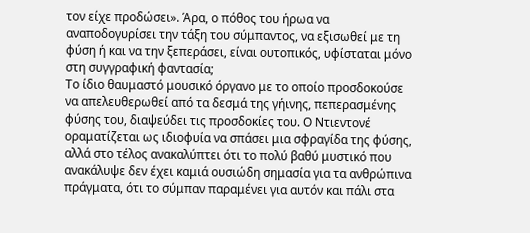τον είχε προδώσει». Άρα, ο πόθος του ήρωα να αναποδογυρίσει την τάξη του σύμπαντος, να εξισωθεί με τη φύση ή και να την ξεπεράσει, είναι ουτοπικός, υφίσταται μόνο στη συγγραφική φαντασία;
Το ίδιο θαυμαστό μουσικό όργανο με το οποίο προσδοκούσε να απελευθερωθεί από τα δεσμά της γήινης, πεπερασμένης φύσης του, διαψεύδει τις προσδοκίες του. Ο Ντιεντονέ οραματίζεται ως ιδιοφυία να σπάσει μια σφραγίδα της φύσης, αλλά στο τέλος ανακαλύπτει ότι το πολύ βαθύ μυστικό που ανακάλυψε δεν έχει καμιά ουσιώδη σημασία για τα ανθρώπινα πράγματα, ότι το σύμπαν παραμένει για αυτόν και πάλι στα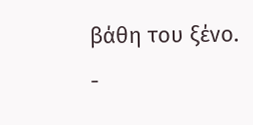βάθη του ξένο.
-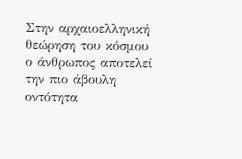Στην αρχαιοελληνική θεώρηση του κόσμου ο άνθρωπος αποτελεί την πιο άβουλη οντότητα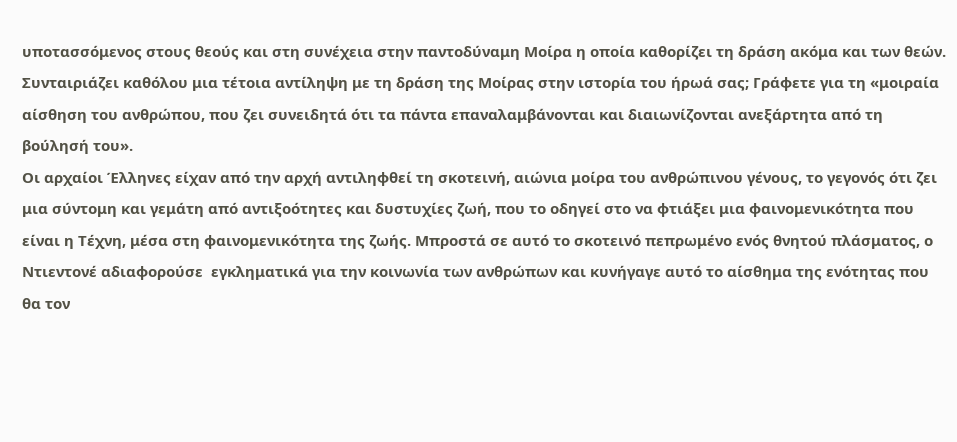υποτασσόμενος στους θεούς και στη συνέχεια στην παντοδύναμη Μοίρα η οποία καθορίζει τη δράση ακόμα και των θεών. Συνταιριάζει καθόλου μια τέτοια αντίληψη με τη δράση της Μοίρας στην ιστορία του ήρωά σας; Γράφετε για τη «μοιραία αίσθηση του ανθρώπου, που ζει συνειδητά ότι τα πάντα επαναλαμβάνονται και διαιωνίζονται ανεξάρτητα από τη βούλησή του».
Οι αρχαίοι Έλληνες είχαν από την αρχή αντιληφθεί τη σκοτεινή, αιώνια μοίρα του ανθρώπινου γένους, το γεγονός ότι ζει μια σύντομη και γεμάτη από αντιξοότητες και δυστυχίες ζωή, που το οδηγεί στο να φτιάξει μια φαινομενικότητα που είναι η Τέχνη, μέσα στη φαινομενικότητα της ζωής. Μπροστά σε αυτό το σκοτεινό πεπρωμένο ενός θνητού πλάσματος, ο Ντιεντονέ αδιαφορούσε  εγκληματικά για την κοινωνία των ανθρώπων και κυνήγαγε αυτό το αίσθημα της ενότητας που θα τον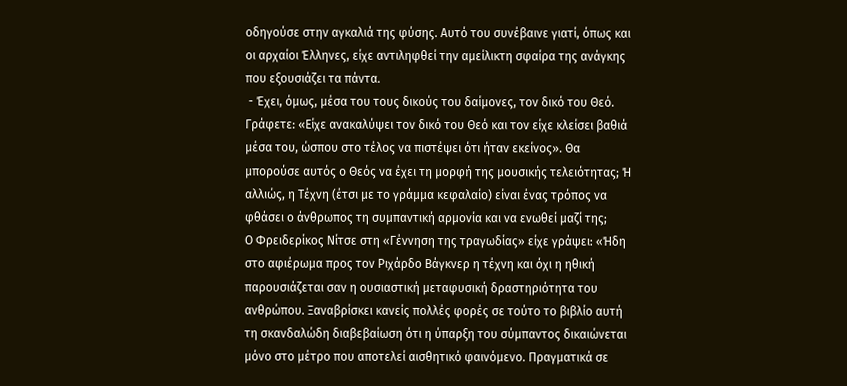οδηγούσε στην αγκαλιά της φύσης. Αυτό του συνέβαινε γιατί, όπως και οι αρχαίοι Έλληνες, είχε αντιληφθεί την αμείλικτη σφαίρα της ανάγκης που εξουσιάζει τα πάντα.
 - Έχει, όμως, μέσα του τους δικούς του δαίμονες, τον δικό του Θεό. Γράφετε: «Είχε ανακαλύψει τον δικό του Θεό και τον είχε κλείσει βαθιά μέσα του, ώσπου στο τέλος να πιστέψει ότι ήταν εκείνος». Θα μπορούσε αυτός ο Θεός να έχει τη μορφή της μουσικής τελειότητας; Ή αλλιώς, η Τέχνη (έτσι με το γράμμα κεφαλαίο) είναι ένας τρόπος να φθάσει ο άνθρωπος τη συμπαντική αρμονία και να ενωθεί μαζί της;
Ο Φρειδερίκος Νίτσε στη «Γέννηση της τραγωδίας» είχε γράψει: «Ήδη στο αφιέρωμα προς τον Ριχάρδο Βάγκνερ η τέχνη και όχι η ηθική παρουσιάζεται σαν η ουσιαστική μεταφυσική δραστηριότητα του ανθρώπου. Ξαναβρίσκει κανείς πολλές φορές σε τούτο το βιβλίο αυτή τη σκανδαλώδη διαβεβαίωση ότι η ύπαρξη του σύμπαντος δικαιώνεται μόνο στο μέτρο που αποτελεί αισθητικό φαινόμενο. Πραγματικά σε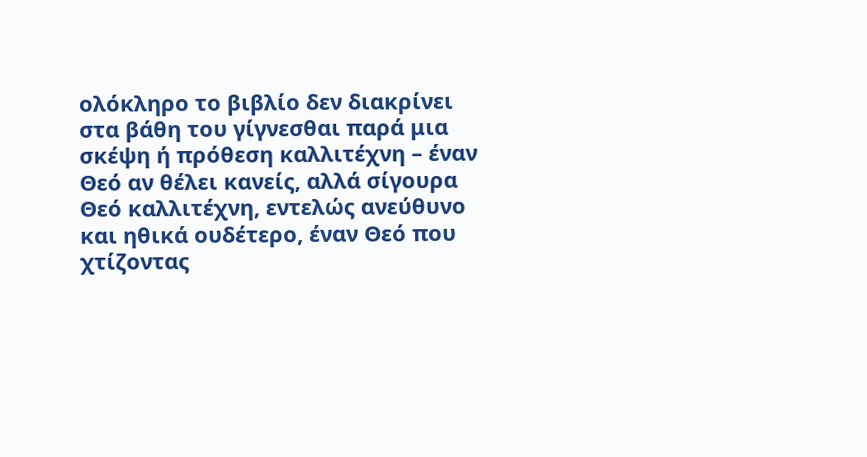ολόκληρο το βιβλίο δεν διακρίνει στα βάθη του γίγνεσθαι παρά μια σκέψη ή πρόθεση καλλιτέχνη – έναν Θεό αν θέλει κανείς, αλλά σίγουρα Θεό καλλιτέχνη, εντελώς ανεύθυνο και ηθικά ουδέτερο, έναν Θεό που χτίζοντας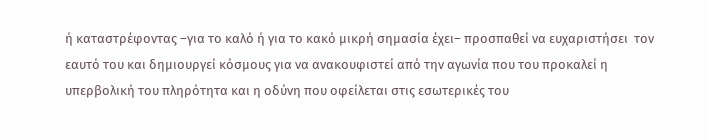ή καταστρέφοντας –για το καλό ή για το κακό μικρή σημασία έχει– προσπαθεί να ευχαριστήσει  τον εαυτό του και δημιουργεί κόσμους για να ανακουφιστεί από την αγωνία που του προκαλεί η υπερβολική του πληρότητα και η οδύνη που οφείλεται στις εσωτερικές του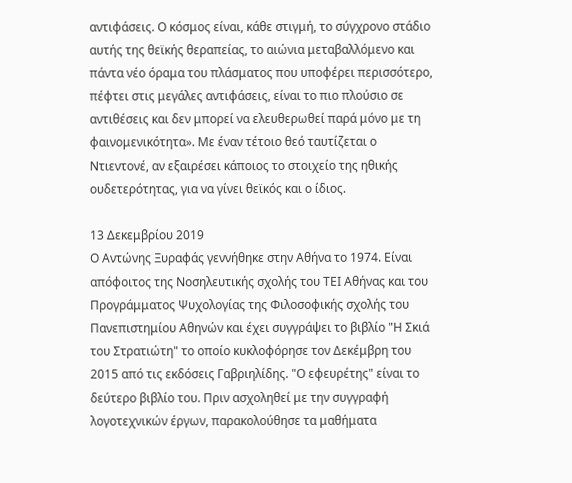αντιφάσεις. Ο κόσμος είναι, κάθε στιγμή, το σύγχρονο στάδιο αυτής της θεϊκής θεραπείας, το αιώνια μεταβαλλόμενο και πάντα νέο όραμα του πλάσματος που υποφέρει περισσότερο, πέφτει στις μεγάλες αντιφάσεις, είναι το πιο πλούσιο σε αντιθέσεις και δεν μπορεί να ελευθερωθεί παρά μόνο με τη φαινομενικότητα». Με έναν τέτοιο θεό ταυτίζεται ο Ντιεντονέ, αν εξαιρέσει κάποιος το στοιχείο της ηθικής ουδετερότητας, για να γίνει θεϊκός και ο ίδιος.

13 Δεκεμβρίου 2019
Ο Αντώνης Ξυραφάς γεννήθηκε στην Αθήνα το 1974. Είναι απόφοιτος της Νοσηλευτικής σχολής του ΤΕΙ Αθήνας και του Προγράμματος Ψυχολογίας της Φιλοσοφικής σχολής του Πανεπιστημίου Αθηνών και έχει συγγράψει το βιβλίο "Η Σκιά του Στρατιώτη" το οποίο κυκλοφόρησε τον Δεκέμβρη του 2015 από τις εκδόσεις Γαβριηλίδης. "Ο εφευρέτης" είναι το δεύτερο βιβλίο του. Πριν ασχοληθεί με την συγγραφή λογοτεχνικών έργων, παρακολούθησε τα μαθήματα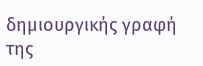δημιουργικής γραφή της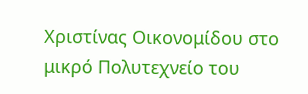Χριστίνας Οικονομίδου στο μικρό Πολυτεχνείο του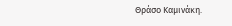Θράσο Καμινάκη.